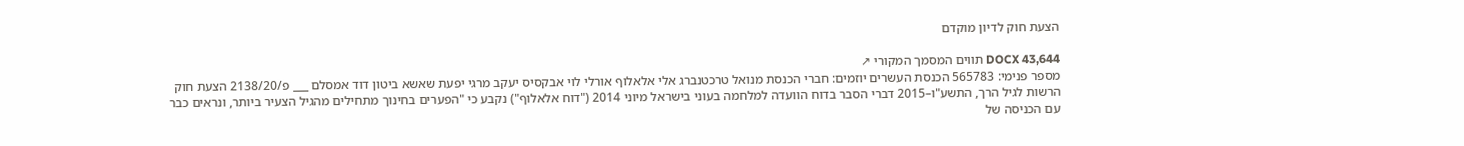הצעת חוק לדיון מוקדם

DOCX 43,644 תווים המסמך המקורי ↗
מספר פנימי: 565783 הכנסת העשרים יוזמים: חברי הכנסת מנואל טרכטנברג אלי אלאלוף אורלי לוי אבקסיס יעקב מרגי יפעת שאשא ביטון דוד אמסלם ___ פ/2138/20 הצעת חוק הרשות לגיל הרך, התשע"ו–2015 דברי הסבר בדוח הוועדה למלחמה בעוני בישראל מיוני 2014 ("דוח אלאלוף") נקבע כי "הפערים בחינוך מתחילים מהגיל הצעיר ביותר, ונראים כבר עם הכניסה של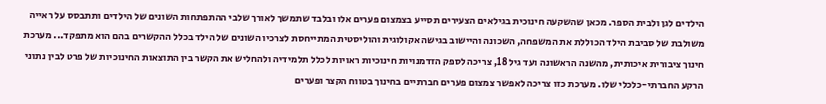הילדים לגן ולבית הספר. מכאן שהשקעה חינוכית בגילאים הצעירים תסייע בצמצום פערים אלו ובלבד שתמשך לאורך שלבי ההתפתחות השונים של הילדים ותתבסס על ראייה משולבת של סביבת הילד הכוללת את המשפחה, השכונה והיישוב בגישה אקולוגית והוליסטית המתייחסת לצרכיו השונים של הילד בכלל ההקשרים בהם הוא מתפקד... מערכת חינוך ציבורית איכותית, מהשנה הראשונה ועד גיל 18, צריכה לספק הזדמנויות חינוכיות ראויות לכלל תלמידיה ולהחליש את הקשר בין התוצאות החינוכיות של פרט לבין נתוני הרקע החברתי-כלכלי שלו. מערכת כזו צריכה לאפשר צמצום פערים חברתיים בחינוך בטווח הקצר ופערים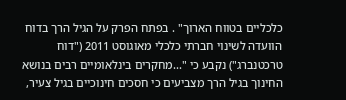כלכליים בטווח הארוך" . בפתח הפרק על הגיל הרך בדוח הוועדה לשינוי חברתי כלכלי מאוגוסט 2011 ("דוח טרכטנברג") נקבע כי "...מחקרים בינלאומיים רבים בנושא החינוך בגיל הרך מצביעים כי חסכים חינוכיים בגיל צעיר,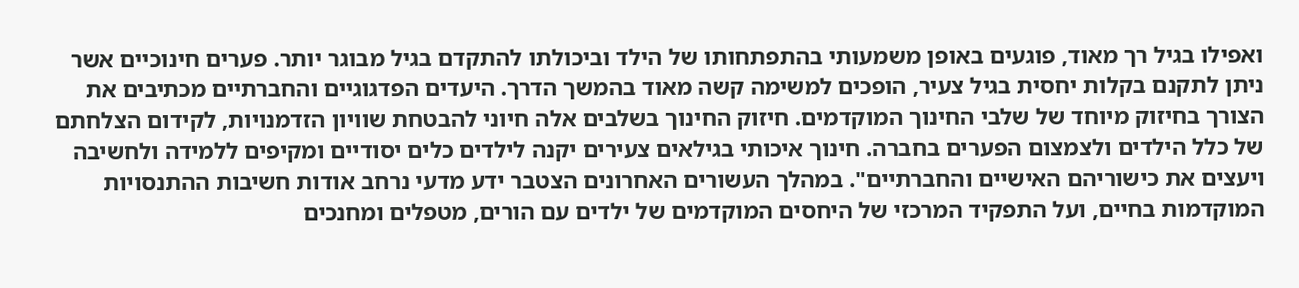ואפילו בגיל רך מאוד, פוגעים באופן משמעותי בהתפתחותו של הילד וביכולתו להתקדם בגיל מבוגר יותר. פערים חינוכיים אשר ניתן לתקנם בקלות יחסית בגיל צעיר, הופכים למשימה קשה מאוד בהמשך הדרך. היעדים הפדגוגיים והחברתיים מכתיבים את הצורך בחיזוק מיוחד של שלבי החינוך המוקדמים. חיזוק החינוך בשלבים אלה חיוני להבטחת שוויון הזדמנויות, לקידום הצלחתם של כלל הילדים ולצמצום הפערים בחברה. חינוך איכותי בגילאים צעירים יקנה לילדים כלים יסודיים ומקיפים ללמידה ולחשיבה ויעצים את כישוריהם האישיים והחברתיים". במהלך העשורים האחרונים הצטבר ידע מדעי נרחב אודות חשיבות ההתנסויות המוקדמות בחיים, ועל התפקיד המרכזי של היחסים המוקדמים של ילדים עם הורים, מטפלים ומחנכים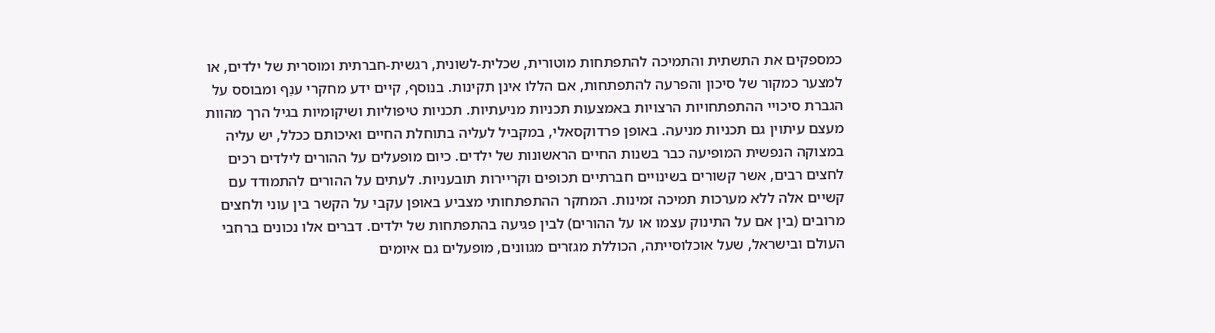כמספקים את התשתית והתמיכה להתפתחות מוטורית, שכלית-לשונית, רגשית-חברתית ומוסרית של ילדים, או למצער כמקור של סיכון והפרעה להתפתחות, אם הללו אינן תקינות. בנוסף, קיים ידע מחקרי ענֵף ומבוסס על הגברת סיכויי ההתפתחויות הרצויות באמצעות תכניות מניעתיות. תכניות טיפוליות ושיקומיות בגיל הרך מהוות מעצם עיתוין גם תכניות מניעה. באופן פרדוקסאלי, במקביל לעליה בתוחלת החיים ואיכותם ככלל, יש עליה במצוקה הנפשית המופיעה כבר בשנות החיים הראשונות של ילדים. כיום מופעלים על ההורים לילדים רכים לחצים רבים, אשר קשורים בשינויים חברתיים תכופים וקריירות תובעניות. לעתים על ההורים להתמודד עם קשיים אלה ללא מערכות תמיכה זמינות. המחקר ההתפתחותי מצביע באופן עקבי על הקשר בין עוני ולחצים מרובים (בין אם על התינוק עצמו או על ההורים) לבין פגיעה בהתפתחות של ילדים. דברים אלו נכונים ברחבי העולם ובישראל, שעל אוכלוסייתה, הכוללת מגזרים מגוונים, מופעלים גם איומים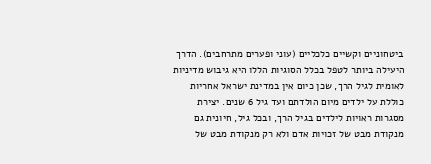ביטחוניים וקשיים כלכליים (עוני ופערים מתרחבים). הדרך היעילה ביותר לטפל בכלל הסוגיות הללו היא גיבוש מדיניות לאומית לגיל הרך, שכן כיום אין במדינת ישראל אחריות כוללת על ילדים מיום הולדתם ועד גיל 6 שנים. יצירת מסגרות ראויות לילדים בגיל הרך, ובכל גיל, חיונית גם מנקודת מבט של זכויות אדם ולא רק מנקודת מבט של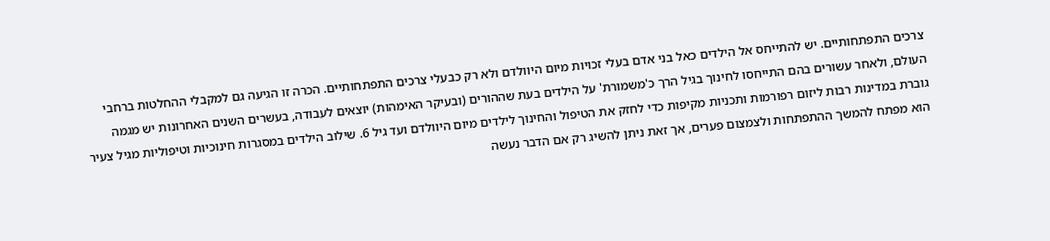צרכים התפתחותיים. יש להתייחס אל הילדים כאל בני אדם בעלי זכויות מיום היוולדם ולא רק כבעלי צרכים התפתחותיים. הכרה זו הגיעה גם למקבלי ההחלטות ברחבי העולם, ולאחר עשורים בהם התייחסו לחינוך בגיל הרך כ'משמורת' על הילדים בעת שההורים (ובעיקר האימהות) יוצאים לעבודה, בעשרים השנים האחרונות יש מגמה גוברת במדינות רבות ליזום רפורמות ותכניות מקיפות כדי לחזק את הטיפול והחינוך לילדים מיום היוולדם ועד גיל 6. שילוב הילדים במסגרות חינוכיות וטיפוליות מגיל צעיר הוא מפתח להמשך ההתפתחות ולצמצום פערים, אך זאת ניתן להשיג רק אם הדבר נעשה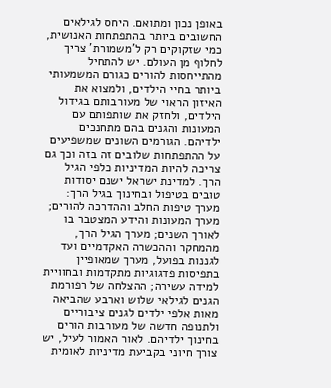באופן נכון ומתואם. היחס לגילאים החשובים ביותר בהתפתחות האנושית, כמי שזקוקים רק ל'משמורת' צריך לחלוף מן העולם. יש להתחיל מהתייחסות להורים כגורם המשמעותי ביותר בחיי הילדים, ולמצוא את האיזון הראוי של מעורבותם בגידול הילדים, ולחזק את שותפותם עם המעונות והגנים בהם מתחנכים ילדיהם. הגורמים השונים שמשפיעים על ההתפתחות שלובים זה בזה וכך גם צריכה להיות המדיניות כלפי הגיל הרך. למדינת ישראל ישנם יסודות טובים בטיפול ובחינוך בגיל הרך: מערך טיפות החלב וההדרכה להורים; מערך המעונות והידע המצטבר בו לאורך השנים; מערך הגיל הרך, מהמחקר וההכשרה האקדמיים ועד לגננות בפועל, מערך שמאופיין בתפיסות פדגוגיות מתקדמות ובחוויית למידה עשירה; ההצלחה של רפורמת הגנים לגילאי שלוש וארבע שהביאה מאות אלפי ילדים לגנים ציבוריים ולתנופה חדשה של מעורבות הורים בחינוך ילדיהם. לאור האמור לעיל, יש צורך חיוני בקביעת מדיניות לאומית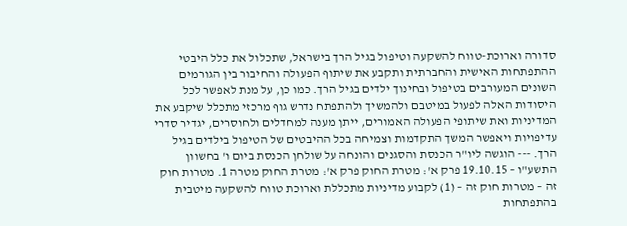סדורה וארוכת-טווח להשקעה וטיפול בגיל הרך בישראל, שתכלול את כלל היבטי ההתפתחות האישית והחברתית ותקבע את שיתוף הפעולה והחיבור בין הגורמים השונים המעורבים בטיפול ובחינוך ילדים בגיל הרך. כמו כן, על מנת לאפשר לכל היסודות האלה לפעול במיטבם ולהמשיך ולהתפתח נדרש גוף מרכזי מתכלל שיקבע את המדיניות ואת שיתופי הפעולה האמורים, ייתן מענה למחדלים ולחוסרים, יגדיר סדרי עדיפויות ויאפשר המשך התקדמות וצמיחה בכל ההיבטים של הטיפול בילדים בגיל הרך. --- הוגשה ליו"ר הכנסת והסגנים והונחה על שולחן הכנסת ביום ו' בחשוון התשע"ו – 19.10.15 פרק א': מטרת החוק פרק א': מטרת החוק מטרה 1. מטרות חוק זה – מטרות חוק זה – (1) לקבוע מדיניות מתכללת וארוכת טווח להשקעה מיטבית בהתפתחות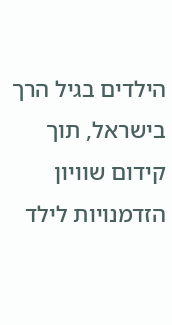הילדים בגיל הרך בישראל, תוך קידום שוויון הזדמנויות לילד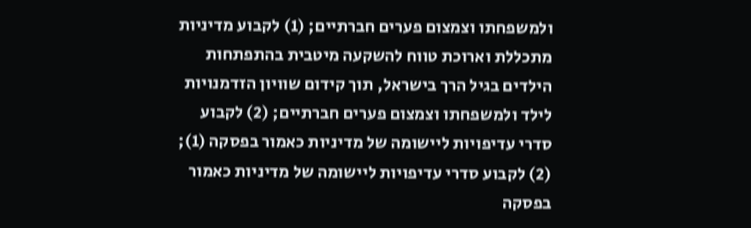ולמשפחתו וצמצום פערים חברתיים; (1) לקבוע מדיניות מתכללת וארוכת טווח להשקעה מיטבית בהתפתחות הילדים בגיל הרך בישראל, תוך קידום שוויון הזדמנויות לילד ולמשפחתו וצמצום פערים חברתיים; (2) לקבוע סדרי עדיפויות ליישומה של מדיניות כאמור בפסקה (1); (2) לקבוע סדרי עדיפויות ליישומה של מדיניות כאמור בפסקה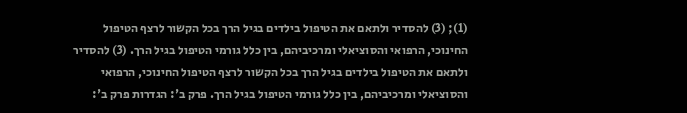(1); (3) להסדיר ולתאם את הטיפול בילדים בגיל הרך בכל הקשור לרצף הטיפול החינוכי, הרפואי והסוציאלי ומרכיביהם, בין כלל גורמי הטיפול בגיל הרך. (3) להסדיר ולתאם את הטיפול בילדים בגיל הרך בכל הקשור לרצף הטיפול החינוכי, הרפואי והסוציאלי ומרכיביהם, בין כלל גורמי הטיפול בגיל הרך. פרק ב': הגדרות פרק ב':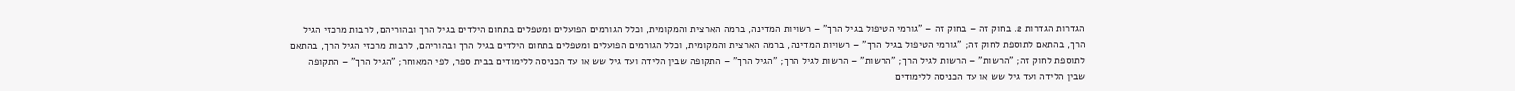הגדרות הגדרות 2. בחוק זה – בחוק זה – "גורמי הטיפול בגיל הרך" – רשויות המדינה, ברמה הארצית והמקומית, וכלל הגורמים הפועלים ומטפלים בתחום הילדים בגיל הרך ובהוריהם, לרבות מרכזי הגיל הרך, בהתאם לתוספת לחוק זה; "גורמי הטיפול בגיל הרך" – רשויות המדינה, ברמה הארצית והמקומית, וכלל הגורמים הפועלים ומטפלים בתחום הילדים בגיל הרך ובהוריהם, לרבות מרכזי הגיל הרך, בהתאם לתוספת לחוק זה; "הרשות" – הרשות לגיל הרך; "הרשות" – הרשות לגיל הרך; "הגיל הרך" – התקופה שבין הלידה ועד גיל שש או עד הכניסה ללימודים בבית ספר, לפי המאוחר; "הגיל הרך" – התקופה שבין הלידה ועד גיל שש או עד הכניסה ללימודים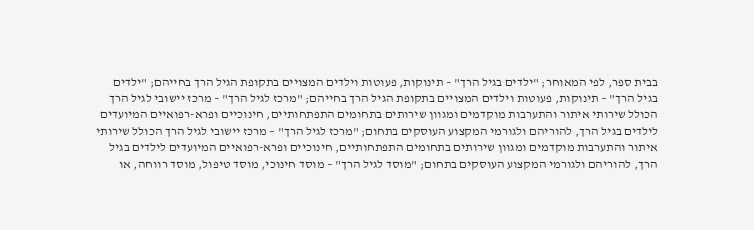בבית ספר, לפי המאוחר; "ילדים בגיל הרך" – תינוקות, פעוטות וילדים המצויים בתקופת הגיל הרך בחייהם; "ילדים בגיל הרך" – תינוקות, פעוטות וילדים המצויים בתקופת הגיל הרך בחייהם; "מרכז לגיל הרך" – מרכז יישובי לגיל הרך הכולל שירותי איתור והתערבות מוקדמים ומגוון שירותים בתחומים התפתחותיים, חינוכיים ופרא-רפואיים המיועדים לילדים בגיל הרך, להוריהם ולגורמי המקצוע העוסקים בתחום; "מרכז לגיל הרך" – מרכז יישובי לגיל הרך הכולל שירותי איתור והתערבות מוקדמים ומגוון שירותים בתחומים התפתחותיים, חינוכיים ופרא-רפואיים המיועדים לילדים בגיל הרך, להוריהם ולגורמי המקצוע העוסקים בתחום; "מוסד לגיל הרך" – מוסד חינוכי, מוסד טיפול, מוסד רווחה, או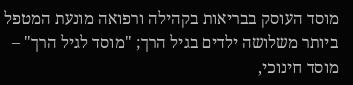מוסד העוסק בבריאות בקהילה ורפואה מונעת המטפל ביותר משלושה ילדים בגיל הרך; "מוסד לגיל הרך" – מוסד חינוכי,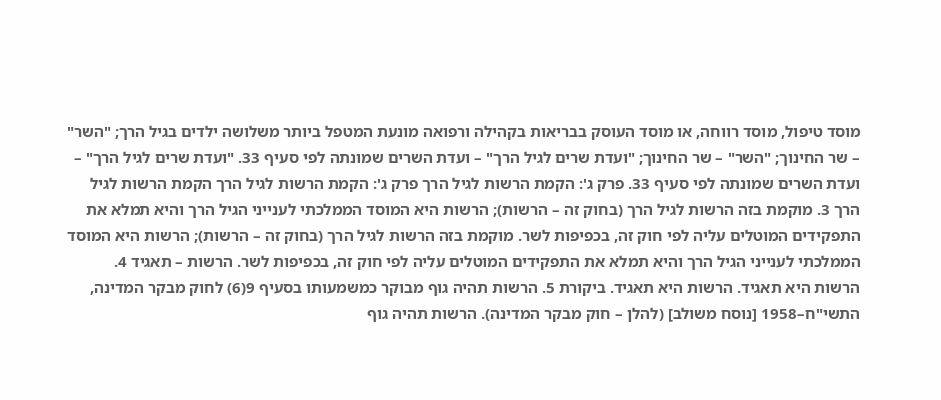מוסד טיפול, מוסד רווחה, או מוסד העוסק בבריאות בקהילה ורפואה מונעת המטפל ביותר משלושה ילדים בגיל הרך; "השר" – שר החינוך; "השר" – שר החינוך; "ועדת שרים לגיל הרך" – ועדת השרים שמונתה לפי סעיף 33. "ועדת שרים לגיל הרך" – ועדת השרים שמונתה לפי סעיף 33. פרק ג': הקמת הרשות לגיל הרך פרק ג': הקמת הרשות לגיל הרך הקמת הרשות לגיל הרך 3. מוקמת בזה הרשות לגיל הרך (בחוק זה – הרשות); הרשות היא המוסד הממלכתי לענייני הגיל הרך והיא תמלא את התפקידים המוטלים עליה לפי חוק זה, בכפיפות לשר. מוקמת בזה הרשות לגיל הרך (בחוק זה – הרשות); הרשות היא המוסד הממלכתי לענייני הגיל הרך והיא תמלא את התפקידים המוטלים עליה לפי חוק זה, בכפיפות לשר. הרשות – תאגיד 4. הרשות היא תאגיד. הרשות היא תאגיד. ביקורת 5. הרשות תהיה גוף מבוקר כמשמעותו בסעיף 9(6) לחוק מבקר המדינה, התשי"ח–1958 [נוסח משולב] (להלן – חוק מבקר המדינה). הרשות תהיה גוף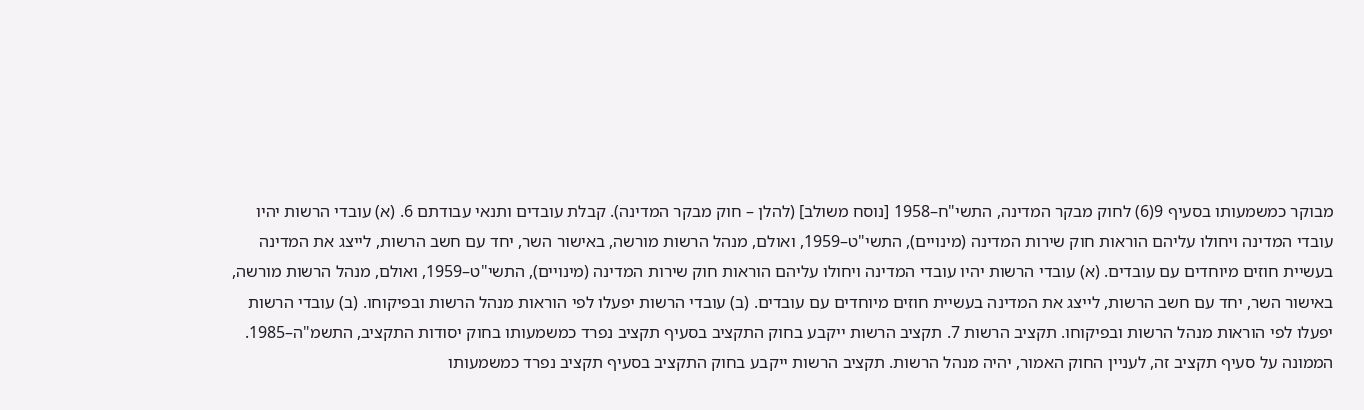מבוקר כמשמעותו בסעיף 9(6) לחוק מבקר המדינה, התשי"ח–1958 [נוסח משולב] (להלן – חוק מבקר המדינה). קבלת עובדים ותנאי עבודתם 6. (א) עובדי הרשות יהיו עובדי המדינה ויחולו עליהם הוראות חוק שירות המדינה (מינויים), התשי"ט–1959, ואולם, מנהל הרשות מורשה, באישור השר, יחד עם חשב הרשות, לייצג את המדינה בעשיית חוזים מיוחדים עם עובדים. (א) עובדי הרשות יהיו עובדי המדינה ויחולו עליהם הוראות חוק שירות המדינה (מינויים), התשי"ט–1959, ואולם, מנהל הרשות מורשה, באישור השר, יחד עם חשב הרשות, לייצג את המדינה בעשיית חוזים מיוחדים עם עובדים. (ב) עובדי הרשות יפעלו לפי הוראות מנהל הרשות ובפיקוחו. (ב) עובדי הרשות יפעלו לפי הוראות מנהל הרשות ובפיקוחו. תקציב הרשות 7. תקציב הרשות ייקבע בחוק התקציב בסעיף תקציב נפרד כמשמעותו בחוק יסודות התקציב, התשמ"ה–1985. הממונה על סעיף תקציב זה, לעניין החוק האמור, יהיה מנהל הרשות. תקציב הרשות ייקבע בחוק התקציב בסעיף תקציב נפרד כמשמעותו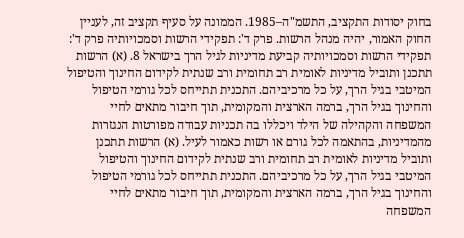בחוק יסודות התקציב, התשמ"ה–1985. הממונה על סעיף תקציב זה, לעניין החוק האמור, יהיה מנהל הרשות. פרק ד': תפקידי הרשות וסמכויותיה פרק ד': תפקידי הרשות וסמכויותיה קביעת מדיניות לגיל הרך בישראל 8. (א) הרשות תתכנן ותוביל מדיניות לאומית רב תחומית ורב שנתית לקידום החינוך והטיפול המיטבי בגיל הרך, על כל מרכיביהם. התכנית תתייחס לכל גורמי הטיפול והחינוך בגיל הרך, ברמה הארצית והמקומית, תוך חיבור מתאים לחיי המשפחה והקהילה של הילד ויכללו בה תכניות עבודה מפורטות הנגזרות מהמדיניות, בהתאמה לכל גורם או רשות כאמור לעיל. (א) הרשות תתכנן ותוביל מדיניות לאומית רב תחומית ורב שנתית לקידום החינוך והטיפול המיטבי בגיל הרך, על כל מרכיביהם. התכנית תתייחס לכל גורמי הטיפול והחינוך בגיל הרך, ברמה הארצית והמקומית, תוך חיבור מתאים לחיי המשפחה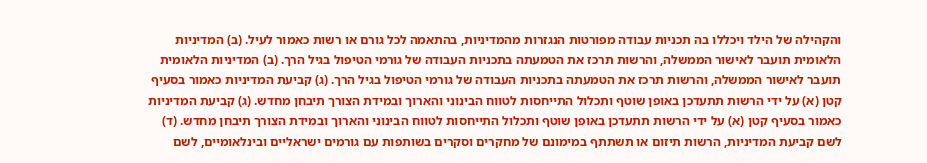והקהילה של הילד ויכללו בה תכניות עבודה מפורטות הנגזרות מהמדיניות, בהתאמה לכל גורם או רשות כאמור לעיל. (ב) המדיניות הלאומית תועבר לאישור הממשלה, והרשות תרכז את הטמעתה בתכניות העבודה של גורמי הטיפול בגיל הרך. (ב) המדיניות הלאומית תועבר לאישור הממשלה, והרשות תרכז את הטמעתה בתכניות העבודה של גורמי הטיפול בגיל הרך. (ג) קביעת המדיניות כאמור בסעיף קטן (א) על ידי הרשות תתעדכן באופן שוטף ותכלול התייחסות לטווח הבינוני והארוך ובמידת הצורך תיבחן מחדש. (ג) קביעת המדיניות כאמור בסעיף קטן (א) על ידי הרשות תתעדכן באופן שוטף ותכלול התייחסות לטווח הבינוני והארוך ובמידת הצורך תיבחן מחדש. (ד) לשם קביעת המדיניות, הרשות תיזום או תשתתף במימונם של מחקרים וסקרים בשותפות עם גורמים ישראליים ובינלאומיים, לשם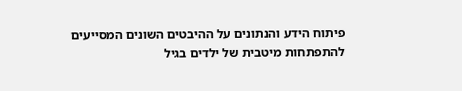פיתוח הידע והנתונים על ההיבטים השונים המסייעים להתפתחות מיטבית של ילדים בגיל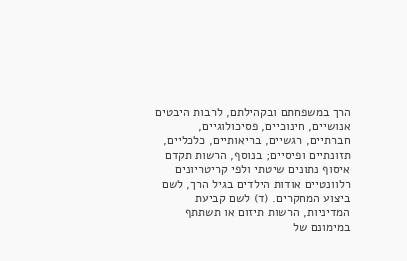הרך במשפחתם ובקהילתם, לרבות היבטים אנושיים, חינוכיים, פסיכולוגיים, חברתיים, רגשיים, בריאותיים, כלכליים, תזונתיים ופיסיים; בנוסף, הרשות תקדם איסוף נתונים שיטתי ולפי קריטריונים רלוונטיים אודות הילדים בגיל הרך, לשם ביצוע המחקרים. (ד) לשם קביעת המדיניות, הרשות תיזום או תשתתף במימונם של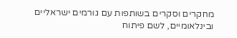מחקרים וסקרים בשותפות עם גורמים ישראליים ובינלאומיים, לשם פיתוח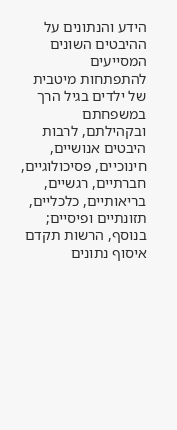הידע והנתונים על ההיבטים השונים המסייעים להתפתחות מיטבית של ילדים בגיל הרך במשפחתם ובקהילתם, לרבות היבטים אנושיים, חינוכיים, פסיכולוגיים, חברתיים, רגשיים, בריאותיים, כלכליים, תזונתיים ופיסיים; בנוסף, הרשות תקדם איסוף נתונים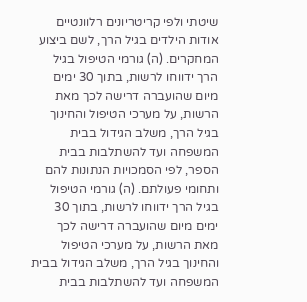שיטתי ולפי קריטריונים רלוונטיים אודות הילדים בגיל הרך, לשם ביצוע המחקרים. (ה) גורמי הטיפול בגיל הרך ידווחו לרשות, בתוך 30 ימים מיום שהועברה דרישה לכך מאת הרשות, על מערכי הטיפול והחינוך בגיל הרך, משלב הגידול בבית המשפחה ועד להשתלבות בבית הספר, לפי הסמכויות הנתונות להם ותחומי פעולתם. (ה) גורמי הטיפול בגיל הרך ידווחו לרשות, בתוך 30 ימים מיום שהועברה דרישה לכך מאת הרשות, על מערכי הטיפול והחינוך בגיל הרך, משלב הגידול בבית המשפחה ועד להשתלבות בבית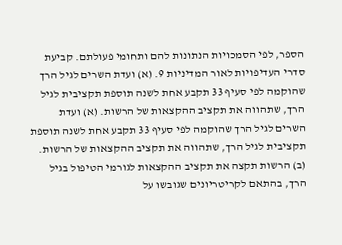הספר, לפי הסמכויות הנתונות להם ותחומי פעולתם. קביעת סדרי העדיפויות לאור המדיניות 9. (א) ועדת השרים לגיל הרך שהוקמה לפי סעיף 33 תקבע אחת לשנה תוספת תקציבית לגיל הרך, שתהווה את תקציב ההקצאות של הרשות. (א) ועדת השרים לגיל הרך שהוקמה לפי סעיף 33 תקבע אחת לשנה תוספת תקציבית לגיל הרך, שתהווה את תקציב ההקצאות של הרשות. (ב) הרשות תקצה את תקציב ההקצאות לגורמי הטיפול בגיל הרך, בהתאם לקריטריונים שגובשו על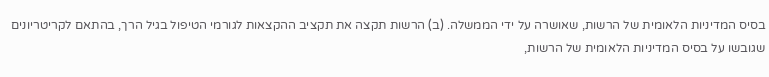בסיס המדיניות הלאומית של הרשות, שאושרה על ידי הממשלה. (ב) הרשות תקצה את תקציב ההקצאות לגורמי הטיפול בגיל הרך, בהתאם לקריטריונים שגובשו על בסיס המדיניות הלאומית של הרשות,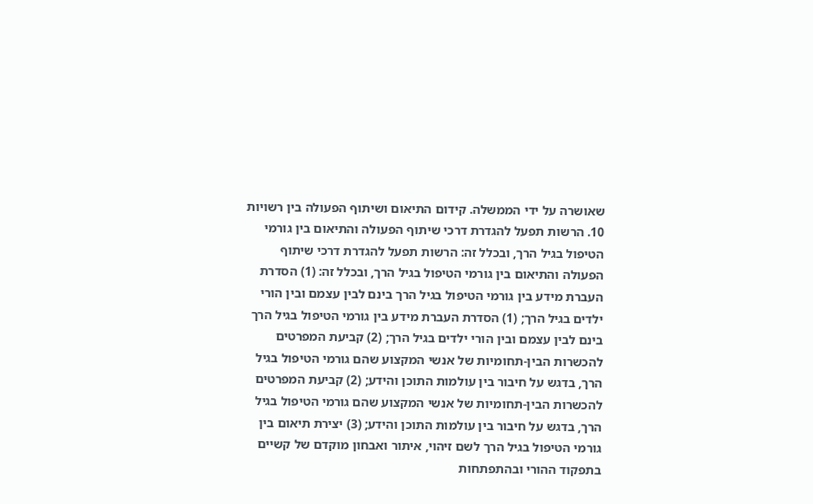שאושרה על ידי הממשלה. קידום התיאום ושיתוף הפעולה בין רשויות 10. הרשות תפעל להגדרת דרכי שיתוף הפעולה והתיאום בין גורמי הטיפול בגיל הרך, ובכלל זה: הרשות תפעל להגדרת דרכי שיתוף הפעולה והתיאום בין גורמי הטיפול בגיל הרך, ובכלל זה: (1) הסדרת העברת מידע בין גורמי הטיפול בגיל הרך בינם לבין עצמם ובין הורי ילדים בגיל הרך; (1) הסדרת העברת מידע בין גורמי הטיפול בגיל הרך בינם לבין עצמם ובין הורי ילדים בגיל הרך; (2) קביעת המפרטים להכשרות הבין-תחומיות של אנשי המקצוע שהם גורמי הטיפול בגיל הרך, בדגש על חיבור בין עולמות התוכן והידע; (2) קביעת המפרטים להכשרות הבין-תחומיות של אנשי המקצוע שהם גורמי הטיפול בגיל הרך, בדגש על חיבור בין עולמות התוכן והידע; (3) יצירת תיאום בין גורמי הטיפול בגיל הרך לשם זיהוי, איתור ואבחון מוקדם של קשיים בתפקוד ההורי ובהתפתחות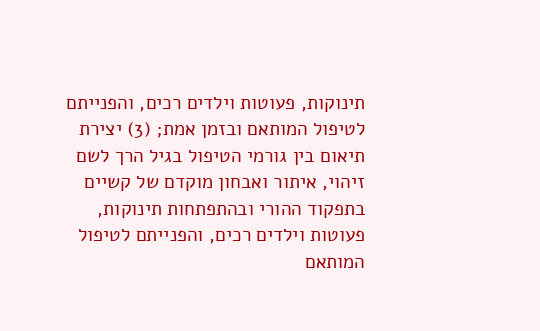תינוקות, פעוטות וילדים רכים, והפנייתם לטיפול המותאם ובזמן אמת; (3) יצירת תיאום בין גורמי הטיפול בגיל הרך לשם זיהוי, איתור ואבחון מוקדם של קשיים בתפקוד ההורי ובהתפתחות תינוקות, פעוטות וילדים רכים, והפנייתם לטיפול המותאם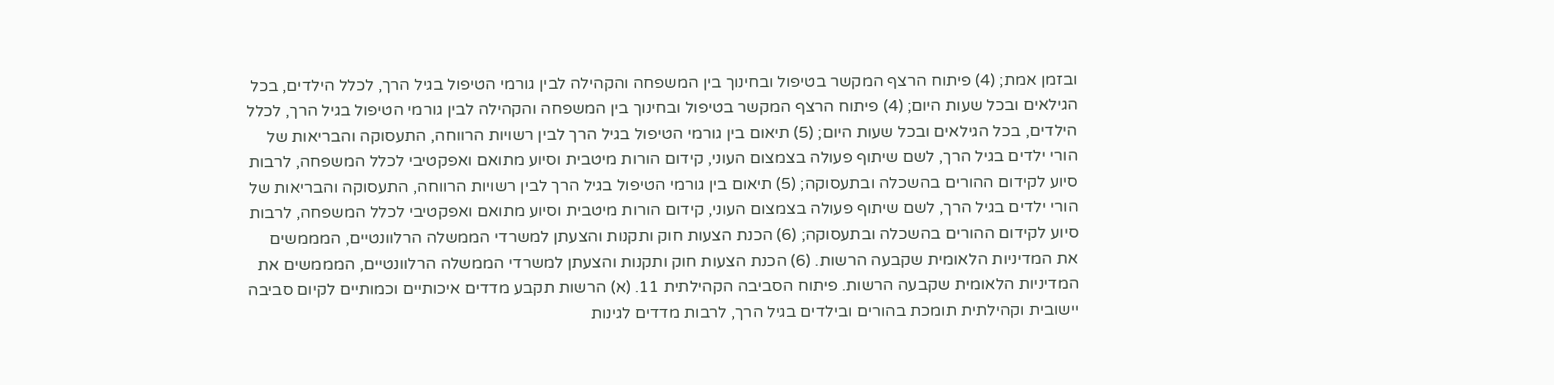ובזמן אמת; (4) פיתוח הרצף המקשר בטיפול ובחינוך בין המשפחה והקהילה לבין גורמי הטיפול בגיל הרך, לכלל הילדים, בכל הגילאים ובכל שעות היום; (4) פיתוח הרצף המקשר בטיפול ובחינוך בין המשפחה והקהילה לבין גורמי הטיפול בגיל הרך, לכלל הילדים, בכל הגילאים ובכל שעות היום; (5) תיאום בין גורמי הטיפול בגיל הרך לבין רשויות הרווחה, התעסוקה והבריאות של הורי ילדים בגיל הרך, לשם שיתוף פעולה בצמצום העוני, קידום הורות מיטבית וסיוע מתואם ואפקטיבי לכלל המשפחה, לרבות סיוע לקידום ההורים בהשכלה ובתעסוקה; (5) תיאום בין גורמי הטיפול בגיל הרך לבין רשויות הרווחה, התעסוקה והבריאות של הורי ילדים בגיל הרך, לשם שיתוף פעולה בצמצום העוני, קידום הורות מיטבית וסיוע מתואם ואפקטיבי לכלל המשפחה, לרבות סיוע לקידום ההורים בהשכלה ובתעסוקה; (6) הכנת הצעות חוק ותקנות והצעתן למשרדי הממשלה הרלוונטיים, המממשים את המדיניות הלאומית שקבעה הרשות. (6) הכנת הצעות חוק ותקנות והצעתן למשרדי הממשלה הרלוונטיים, המממשים את המדיניות הלאומית שקבעה הרשות. פיתוח הסביבה הקהילתית 11. (א) הרשות תקבע מדדים איכותיים וכמותיים לקיום סביבה יישובית וקהילתית תומכת בהורים ובילדים בגיל הרך, לרבות מדדים לגינות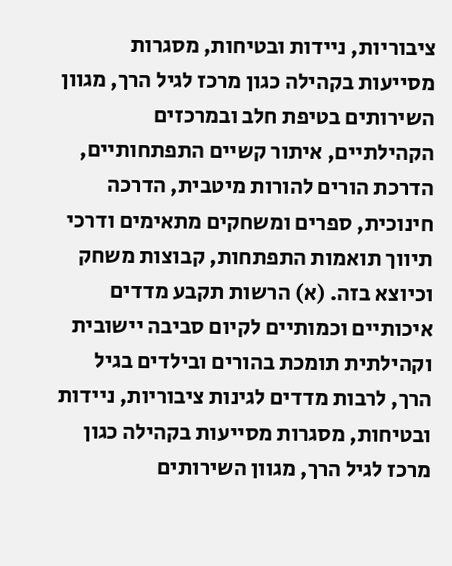ציבוריות, ניידות ובטיחות, מסגרות מסייעות בקהילה כגון מרכז לגיל הרך, מגוון השירותים בטיפת חלב ובמרכזים הקהילתיים, איתור קשיים התפתחותיים, הדרכת הורים להורות מיטבית, הדרכה חינוכית, ספרים ומשחקים מתאימים ודרכי תיווך תואמות התפתחות, קבוצות משחק וכיוצא בזה. (א) הרשות תקבע מדדים איכותיים וכמותיים לקיום סביבה יישובית וקהילתית תומכת בהורים ובילדים בגיל הרך, לרבות מדדים לגינות ציבוריות, ניידות ובטיחות, מסגרות מסייעות בקהילה כגון מרכז לגיל הרך, מגוון השירותים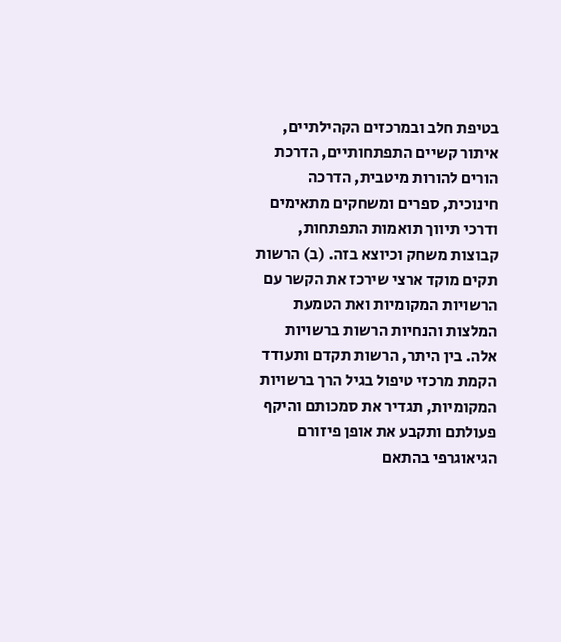בטיפת חלב ובמרכזים הקהילתיים, איתור קשיים התפתחותיים, הדרכת הורים להורות מיטבית, הדרכה חינוכית, ספרים ומשחקים מתאימים ודרכי תיווך תואמות התפתחות, קבוצות משחק וכיוצא בזה. (ב) הרשות תקים מוקד ארצי שירכז את הקשר עם הרשויות המקומיות ואת הטמעת המלצות והנחיות הרשות ברשויות אלה. בין היתר, הרשות תקדם ותעודד הקמת מרכזי טיפול בגיל הרך ברשויות המקומיות, תגדיר את סמכותם והיקף פעולתם ותקבע את אופן פיזורם הגיאוגרפי בהתאם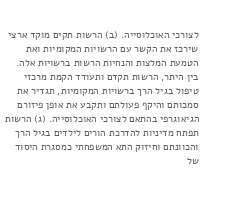לצורכי האוכלוסייה. (ב) הרשות תקים מוקד ארצי שירכז את הקשר עם הרשויות המקומיות ואת הטמעת המלצות והנחיות הרשות ברשויות אלה. בין היתר, הרשות תקדם ותעודד הקמת מרכזי טיפול בגיל הרך ברשויות המקומיות, תגדיר את סמכותם והיקף פעולתם ותקבע את אופן פיזורם הגיאוגרפי בהתאם לצורכי האוכלוסייה. (ג) הרשות תפתח מדיניות להדרכת הורים לילדים בגיל הרך והכוונתם וחיזוק התא המשפחתי כמסגרת היסוד של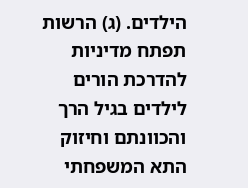הילדים. (ג) הרשות תפתח מדיניות להדרכת הורים לילדים בגיל הרך והכוונתם וחיזוק התא המשפחתי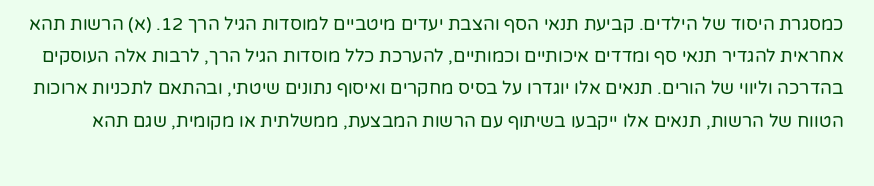כמסגרת היסוד של הילדים. קביעת תנאי הסף והצבת יעדים מיטביים למוסדות הגיל הרך 12. (א) הרשות תהא אחראית להגדיר תנאי סף ומדדים איכותיים וכמותיים, להערכת כלל מוסדות הגיל הרך, לרבות אלה העוסקים בהדרכה וליווי של הורים. תנאים אלו יוגדרו על בסיס מחקרים ואיסוף נתונים שיטתי, ובהתאם לתכניות ארוכות הטווח של הרשות, תנאים אלו ייקבעו בשיתוף עם הרשות המבצעת, ממשלתית או מקומית, שגם תהא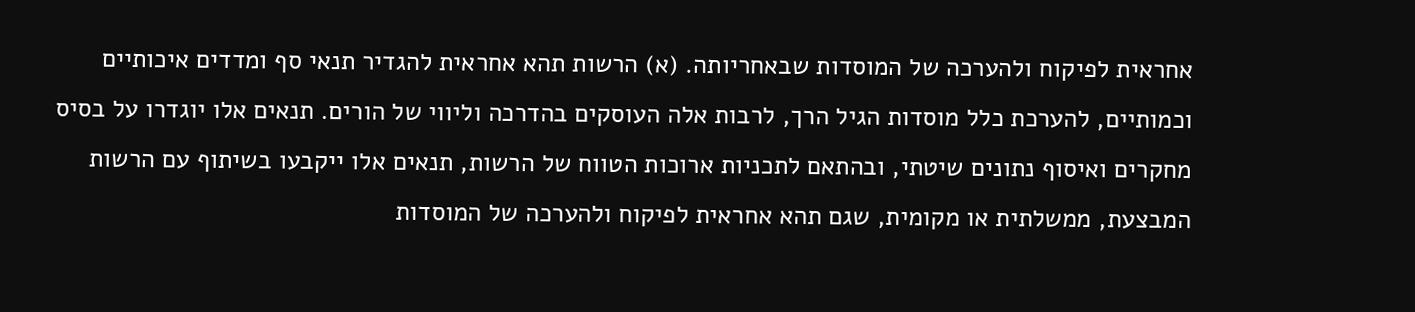אחראית לפיקוח ולהערכה של המוסדות שבאחריותה. (א) הרשות תהא אחראית להגדיר תנאי סף ומדדים איכותיים וכמותיים, להערכת כלל מוסדות הגיל הרך, לרבות אלה העוסקים בהדרכה וליווי של הורים. תנאים אלו יוגדרו על בסיס מחקרים ואיסוף נתונים שיטתי, ובהתאם לתכניות ארוכות הטווח של הרשות, תנאים אלו ייקבעו בשיתוף עם הרשות המבצעת, ממשלתית או מקומית, שגם תהא אחראית לפיקוח ולהערכה של המוסדות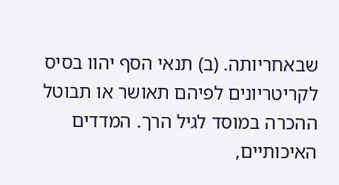שבאחריותה. (ב) תנאי הסף יהוו בסיס לקריטריונים לפיהם תאושר או תבוטל ההכרה במוסד לגיל הרך. המדדים האיכותיים,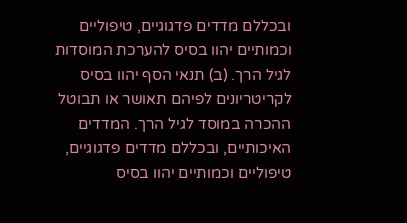ובכללם מדדים פדגוגיים, טיפוליים וכמותיים יהוו בסיס להערכת המוסדות לגיל הרך. (ב) תנאי הסף יהוו בסיס לקריטריונים לפיהם תאושר או תבוטל ההכרה במוסד לגיל הרך. המדדים האיכותיים, ובכללם מדדים פדגוגיים, טיפוליים וכמותיים יהוו בסיס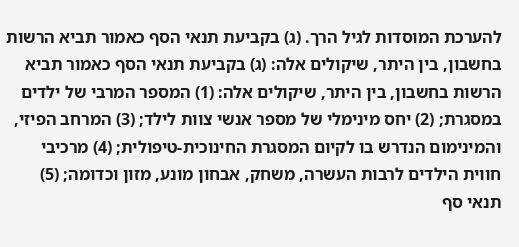להערכת המוסדות לגיל הרך. (ג) בקביעת תנאי הסף כאמור תביא הרשות בחשבון, בין היתר, שיקולים אלה: (ג) בקביעת תנאי הסף כאמור תביא הרשות בחשבון, בין היתר, שיקולים אלה: (1) המספר המרבי של ילדים במסגרת; (2) יחס מינימלי של מספר אנשי צוות לילד; (3) המרחב הפיזי, והמינימום הנדרש בו לקיום המסגרת החינוכית-טיפולית; (4) מרכיבי חווית הילדים לרבות העשרה, משחק, אבחון מונע, מזון וכדומה; (5) תנאי סף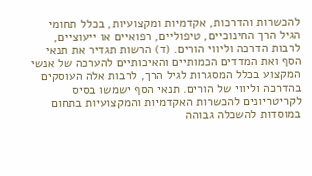להכשרות והדרכות, אקדמיות ומקצועיות, בכלל תחומי הגיל הרך החינוכיים, טיפוליים, רפואיים או ייעוציים, לרבות הדרכה וליווי הורים. (ד) הרשות תגדיר את תנאי הסף ואת המדדים הכמותיים והאיכותיים להערכה של אנשי המקצוע בכלל המסגרות לגיל הרך, לרבות אלה העוסקים בהדרכה וליווי של הורים. תנאי הסף ישמשו בסיס לקריטריונים להכשרות האקדמיות והמקצועיות בתחום במוסדות להשכלה גבוהה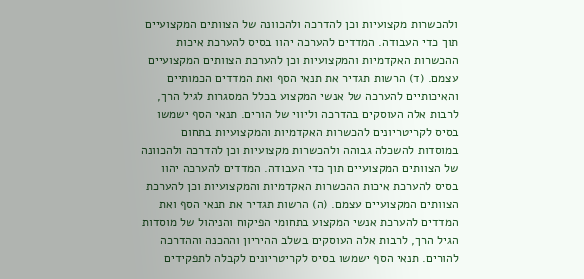ולהכשרות מקצועיות וכן להדרכה ולהכוונה של הצוותים המקצועיים תוך כדי העבודה. המדדים להערכה יהוו בסיס להערכת איכות ההכשרות האקדמיות והמקצועיות וכן להערכת הצוותים המקצועיים עצמם. (ד) הרשות תגדיר את תנאי הסף ואת המדדים הכמותיים והאיכותיים להערכה של אנשי המקצוע בכלל המסגרות לגיל הרך, לרבות אלה העוסקים בהדרכה וליווי של הורים. תנאי הסף ישמשו בסיס לקריטריונים להכשרות האקדמיות והמקצועיות בתחום במוסדות להשכלה גבוהה ולהכשרות מקצועיות וכן להדרכה ולהכוונה של הצוותים המקצועיים תוך כדי העבודה. המדדים להערכה יהוו בסיס להערכת איכות ההכשרות האקדמיות והמקצועיות וכן להערכת הצוותים המקצועיים עצמם. (ה) הרשות תגדיר את תנאי הסף ואת המדדים להערכת אנשי המקצוע בתחומי הפיקוח והניהול של מוסדות הגיל הרך, לרבות אלה העוסקים בשלב ההיריון וההכנה וההדרכה להורים. תנאי הסף ישמשו בסיס לקריטריונים לקבלה לתפקידים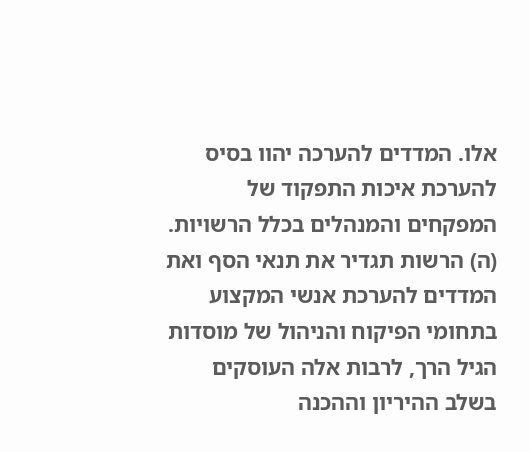אלו. המדדים להערכה יהוו בסיס להערכת איכות התפקוד של המפקחים והמנהלים בכלל הרשויות. (ה) הרשות תגדיר את תנאי הסף ואת המדדים להערכת אנשי המקצוע בתחומי הפיקוח והניהול של מוסדות הגיל הרך, לרבות אלה העוסקים בשלב ההיריון וההכנה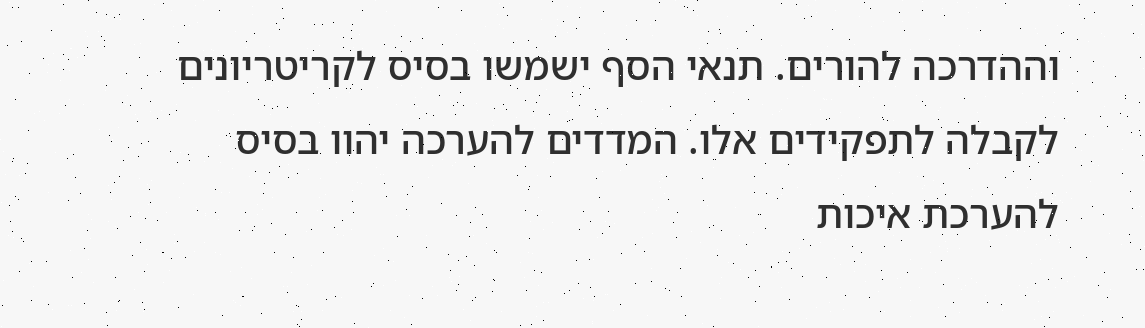וההדרכה להורים. תנאי הסף ישמשו בסיס לקריטריונים לקבלה לתפקידים אלו. המדדים להערכה יהוו בסיס להערכת איכות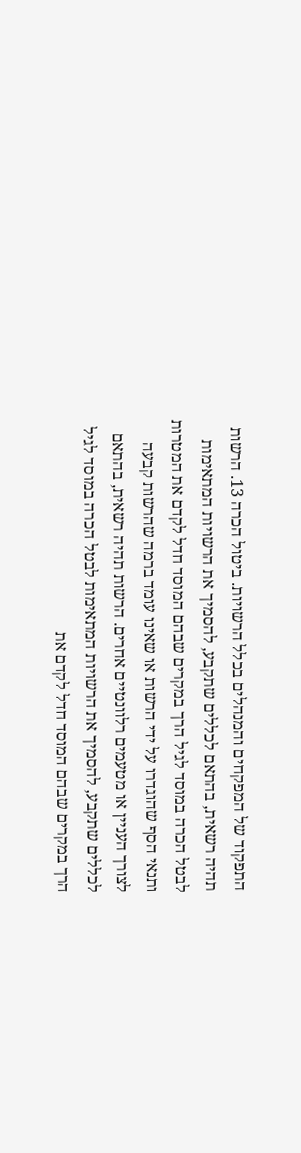התפקוד של המפקחים והמנהלים בכלל הרשויות. ביטול הכרה 13. הרשות תהיה רשאית, בהתאם לכללים שתקבע, להסמיך את הרשויות המתאימות לבטל הכרה במוסד לגיל הרך במקרים שבהם המוסד חדל לקדם את המטרות ותנאי הסף שהוגדרו על ידי הרשות או שאינו עומד ברמה שהרשות קבעה לצורך העניין או מטעמים רלוונטיים אחרים. הרשות תהיה רשאית, בהתאם לכללים שתקבע, להסמיך את הרשויות המתאימות לבטל הכרה במוסד לגיל הרך במקרים שבהם המוסד חדל לקדם את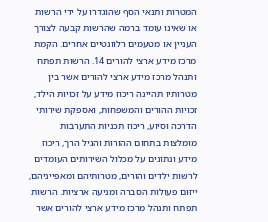המטרות ותנאי הסף שהוגדרו על ידי הרשות או שאינו עומד ברמה שהרשות קבעה לצורך העניין או מטעמים רלוונטיים אחרים. הקמת מרכז מידע ארצי להורים 14. הרשות תפתח ותנהל מרכז מידע ארצי להורים אשר בין מטרותיו תהיינה ריכוז מידע על זכויות הילד, זכויות ההורים והמשפחות, ואספקת שירותי הדרכה וסיוע, ריכוז תכניות התערבות מומלצות בתחום ההורות והגיל הרך, ריכוז מידע ונתונים על מכלול השירותים העומדים לרשות ילדים והורים, מטרותיהם ומאפייניהם, ייזום פעולות הסברה ומניעה ארציות. הרשות תפתח ותנהל מרכז מידע ארצי להורים אשר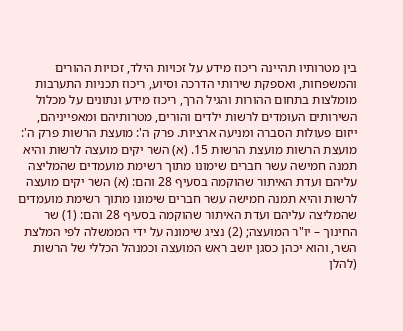בין מטרותיו תהיינה ריכוז מידע על זכויות הילד, זכויות ההורים והמשפחות, ואספקת שירותי הדרכה וסיוע, ריכוז תכניות התערבות מומלצות בתחום ההורות והגיל הרך, ריכוז מידע ונתונים על מכלול השירותים העומדים לרשות ילדים והורים, מטרותיהם ומאפייניהם, ייזום פעולות הסברה ומניעה ארציות. פרק ה': מועצת הרשות פרק ה': מועצת הרשות מועצת הרשות 15. (א) השר יקים מועצה לרשות והיא תמנה חמישה עשר חברים שימונו מתוך רשימת מועמדים שהמליצה עליהם ועדת האיתור שהוקמה בסעיף 28 והם: (א) השר יקים מועצה לרשות והיא תמנה חמישה עשר חברים שימונו מתוך רשימת מועמדים שהמליצה עליהם ועדת האיתור שהוקמה בסעיף 28 והם: (1) שר החינוך – יו"ר המועצה; (2) נציג שימונה על ידי הממשלה לפי המלצת השר, והוא יכהן כסגן יושב ראש המועצה וכמנהל הכללי של הרשות (להלן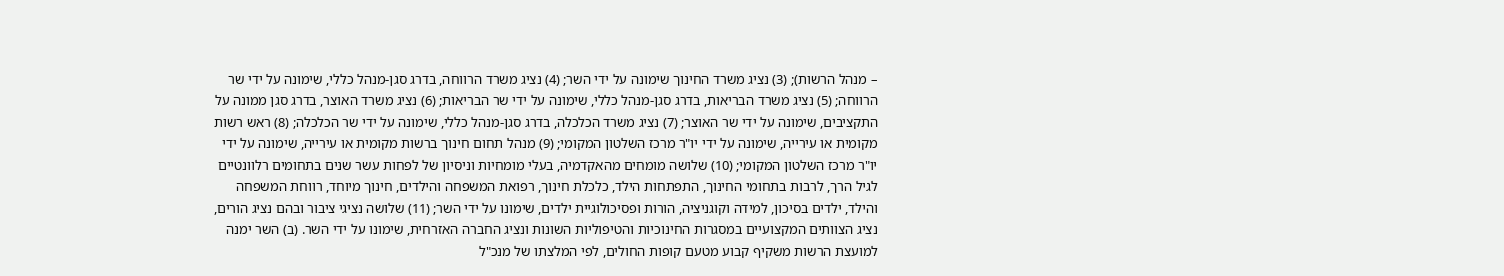– מנהל הרשות); (3) נציג משרד החינוך שימונה על ידי השר; (4) נציג משרד הרווחה, בדרג סגן-מנהל כללי, שימונה על ידי שר הרווחה; (5) נציג משרד הבריאות, בדרג סגן-מנהל כללי, שימונה על ידי שר הבריאות; (6) נציג משרד האוצר, בדרג סגן ממונה על התקציבים, שימונה על ידי שר האוצר; (7) נציג משרד הכלכלה, בדרג סגן-מנהל כללי, שימונה על ידי שר הכלכלה; (8) ראש רשות מקומית או עירייה, שימונה על ידי יו"ר מרכז השלטון המקומי; (9) מנהל תחום חינוך ברשות מקומית או עירייה, שימונה על ידי יו"ר מרכז השלטון המקומי; (10) שלושה מומחים מהאקדמיה, בעלי מומחיות וניסיון של לפחות עשר שנים בתחומים רלוונטיים לגיל הרך, לרבות בתחומי החינוך, התפתחות הילד, כלכלת חינוך, רפואת המשפחה והילדים, חינוך מיוחד, רווחת המשפחה והילד, ילדים בסיכון, למידה וקוגניציה, הורות ופסיכולוגיית ילדים, שימונו על ידי השר; (11) שלושה נציגי ציבור ובהם נציג הורים, נציג הצוותים המקצועיים במסגרות החינוכיות והטיפוליות השונות ונציג החברה האזרחית, שימונו על ידי השר. (ב) השר ימנה למועצת הרשות משקיף קבוע מטעם קופות החולים, לפי המלצתו של מנכ"ל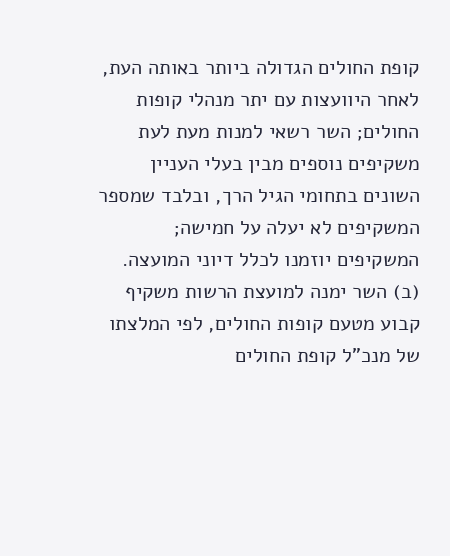קופת החולים הגדולה ביותר באותה העת, לאחר היוועצות עם יתר מנהלי קופות החולים; השר רשאי למנות מעת לעת משקיפים נוספים מבין בעלי העניין השונים בתחומי הגיל הרך, ובלבד שמספר המשקיפים לא יעלה על חמישה; המשקיפים יוזמנו לכלל דיוני המועצה. (ב) השר ימנה למועצת הרשות משקיף קבוע מטעם קופות החולים, לפי המלצתו של מנכ"ל קופת החולים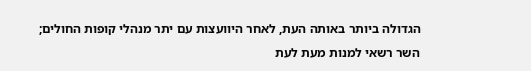הגדולה ביותר באותה העת, לאחר היוועצות עם יתר מנהלי קופות החולים; השר רשאי למנות מעת לעת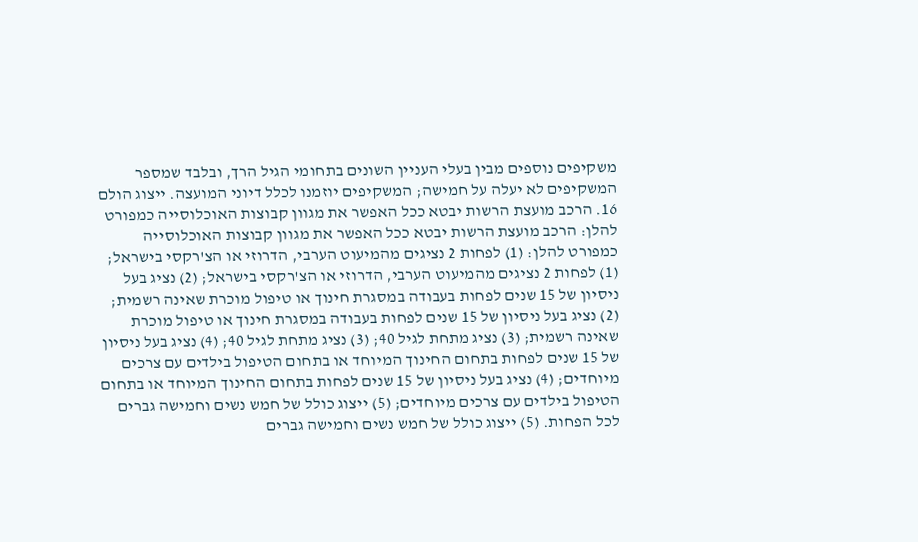משקיפים נוספים מבין בעלי העניין השונים בתחומי הגיל הרך, ובלבד שמספר המשקיפים לא יעלה על חמישה; המשקיפים יוזמנו לכלל דיוני המועצה. ייצוג הולם 16. הרכב מועצת הרשות יבטא ככל האפשר את מגוון קבוצות האוכלוסייה כמפורט להלן: הרכב מועצת הרשות יבטא ככל האפשר את מגוון קבוצות האוכלוסייה כמפורט להלן: (1) לפחות 2 נציגים מהמיעוט הערבי, הדרוזי או הצ'רקסי בישראל; (1) לפחות 2 נציגים מהמיעוט הערבי, הדרוזי או הצ'רקסי בישראל; (2) נציג בעל ניסיון של 15 שנים לפחות בעבודה במסגרת חינוך או טיפול מוכרת שאינה רשמית; (2) נציג בעל ניסיון של 15 שנים לפחות בעבודה במסגרת חינוך או טיפול מוכרת שאינה רשמית; (3) נציג מתחת לגיל 40; (3) נציג מתחת לגיל 40; (4) נציג בעל ניסיון של 15 שנים לפחות בתחום החינוך המיוחד או בתחום הטיפול בילדים עם צרכים מיוחדים; (4) נציג בעל ניסיון של 15 שנים לפחות בתחום החינוך המיוחד או בתחום הטיפול בילדים עם צרכים מיוחדים; (5) ייצוג כולל של חמש נשים וחמישה גברים לכל הפחות. (5) ייצוג כולל של חמש נשים וחמישה גברים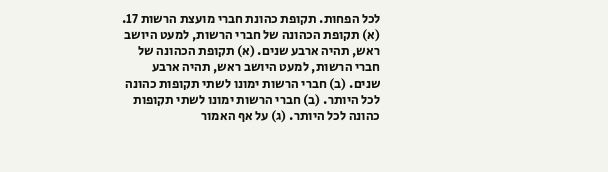לכל הפחות. תקופת כהונת חברי מועצת הרשות 17. (א) תקופת הכהונה של חברי הרשות, למעט היושב ראש, תהיה ארבע שנים. (א) תקופת הכהונה של חברי הרשות, למעט היושב ראש, תהיה ארבע שנים. (ב) חברי הרשות ימונו לשתי תקופות כהונה לכל היותר. (ב) חברי הרשות ימונו לשתי תקופות כהונה לכל היותר. (ג) על אף האמור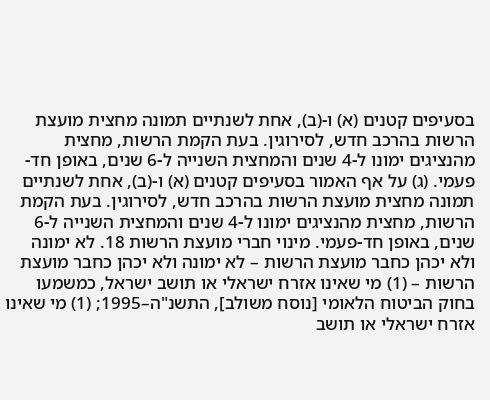בסעיפים קטנים (א) ו-(ב), אחת לשנתיים תמונה מחצית מועצת הרשות בהרכב חדש, לסירוגין. בעת הקמת הרשות, מחצית מהנציגים ימונו ל-4 שנים והמחצית השנייה ל-6 שנים, באופן חד-פעמי. (ג) על אף האמור בסעיפים קטנים (א) ו-(ב), אחת לשנתיים תמונה מחצית מועצת הרשות בהרכב חדש, לסירוגין. בעת הקמת הרשות, מחצית מהנציגים ימונו ל-4 שנים והמחצית השנייה ל-6 שנים, באופן חד-פעמי. מינוי חברי מועצת הרשות 18. לא ימונה ולא יכהן כחבר מועצת הרשות – לא ימונה ולא יכהן כחבר מועצת הרשות – (1) מי שאינו אזרח ישראלי או תושב ישראל, כמשמעו בחוק הביטוח הלאומי [נוסח משולב], התשנ"ה–1995; (1) מי שאינו אזרח ישראלי או תושב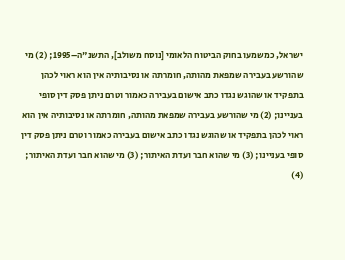ישראל, כמשמעו בחוק הביטוח הלאומי [נוסח משולב], התשנ"ה–1995; (2) מי שהורשע בעבירה שמפאת מהותה, חומרתה או נסיבותיה אין הוא ראוי לכהן בתפקיד או שהוגש נגדו כתב אישום בעבירה כאמור וטרם ניתן פסק דין סופי בעניינו; (2) מי שהורשע בעבירה שמפאת מהותה, חומרתה או נסיבותיה אין הוא ראוי לכהן בתפקיד או שהוגש נגדו כתב אישום בעבירה כאמור וטרם ניתן פסק דין סופי בעניינו; (3) מי שהוא חבר ועדת האיתור; (3) מי שהוא חבר ועדת האיתור; (4)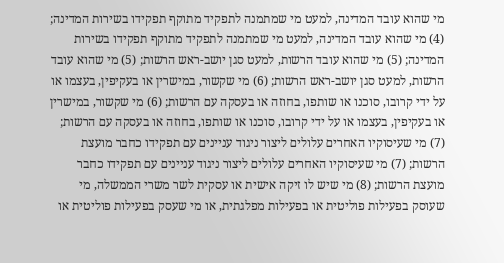מי שהוא עובד המדינה, למעט מי שמתמנה לתפקיד מתוקף תפקידו בשירות המדינה; (4) מי שהוא עובד המדינה, למעט מי שמתמנה לתפקיד מתוקף תפקידו בשירות המדינה; (5) מי שהוא עובד הרשות, למעט סגן יושב-ראש הרשות; (5) מי שהוא עובד הרשות, למעט סגן יושב-ראש הרשות; (6) מי שקשור, במישרין או בעקיפין, בעצמו או על ידי קרובו, סוכנו או שותפו, בחוזה או בעסקה עם הרשות; (6) מי שקשור, במישרין או בעקיפין, בעצמו או על ידי קרובו, סוכנו או שותפו, בחוזה או בעסקה עם הרשות; (7) מי שעיסוקיו האחרים עלולים ליצור ניגוד עניינים עם תפקידו כחבר מועצת הרשות; (7) מי שעיסוקיו האחרים עלולים ליצור ניגוד עניינים עם תפקידו כחבר מועצת הרשות; (8) מי שיש לו זיקה אישית או עסקית לשר משרי הממשלה, מי שעוסק בפעילות פוליטית או בפעילות מפלגתית, או מי שעסק בפעילות פוליטית או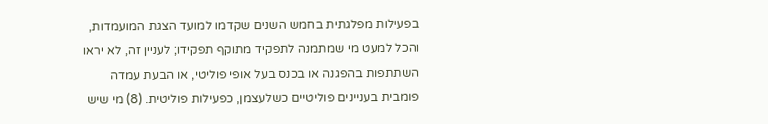בפעילות מפלגתית בחמש השנים שקדמו למועד הצגת המועמדות, והכל למעט מי שמתמנה לתפקיד מתוקף תפקידו; לעניין זה, לא יראו השתתפות בהפגנה או בכנס בעל אופי פוליטי, או הבעת עמדה פומבית בעניינים פוליטיים כשלעצמן, כפעילות פוליטית. (8) מי שיש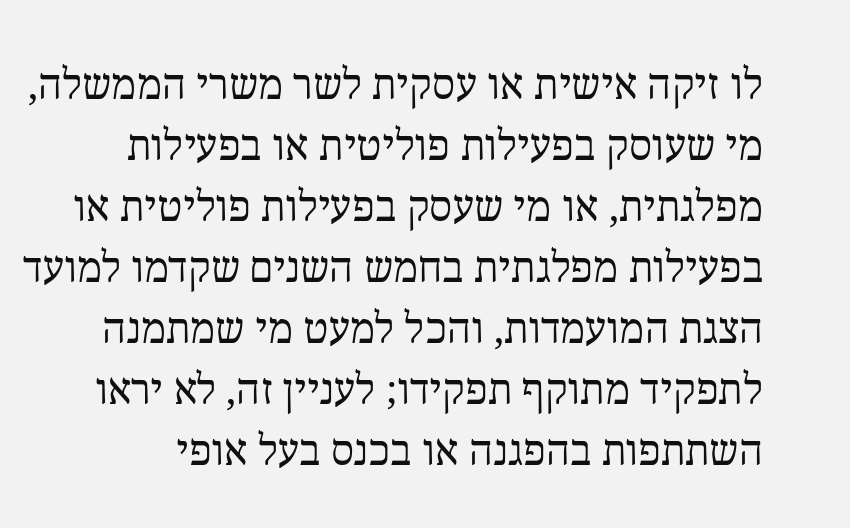לו זיקה אישית או עסקית לשר משרי הממשלה, מי שעוסק בפעילות פוליטית או בפעילות מפלגתית, או מי שעסק בפעילות פוליטית או בפעילות מפלגתית בחמש השנים שקדמו למועד הצגת המועמדות, והכל למעט מי שמתמנה לתפקיד מתוקף תפקידו; לעניין זה, לא יראו השתתפות בהפגנה או בכנס בעל אופי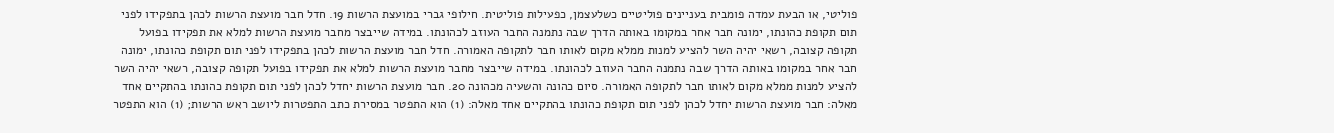פוליטי, או הבעת עמדה פומבית בעניינים פוליטיים כשלעצמן, כפעילות פוליטית. חילופי גברי במועצת הרשות 19. חדל חבר מועצת הרשות לכהן בתפקידו לפני תום תקופת כהונתו, ימונה חבר אחר במקומו באותה הדרך שבה נתמנה החבר העוזב לכהונתו. במידה שייבצר מחבר מועצת הרשות למלא את תפקידו בפועל תקופה קצובה, רשאי יהיה השר להציע למנות ממלא מקום לאותו חבר לתקופה האמורה. חדל חבר מועצת הרשות לכהן בתפקידו לפני תום תקופת כהונתו, ימונה חבר אחר במקומו באותה הדרך שבה נתמנה החבר העוזב לכהונתו. במידה שייבצר מחבר מועצת הרשות למלא את תפקידו בפועל תקופה קצובה, רשאי יהיה השר להציע למנות ממלא מקום לאותו חבר לתקופה האמורה. סיום כהונה והשעיה מכהונה 20. חבר מועצת הרשות יחדל לכהן לפני תום תקופת כהונתו בהתקיים אחד מאלה: חבר מועצת הרשות יחדל לכהן לפני תום תקופת כהונתו בהתקיים אחד מאלה: (1) הוא התפטר במסירת כתב התפטרות ליושב ראש הרשות; (1) הוא התפטר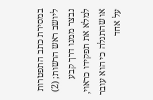במסירת כתב התפטרות ליושב ראש הרשות; (2) נבצר ממנו דרך קבע למלא את תפקידו כראוי, או שהתגלה כי הוא עובר על אחד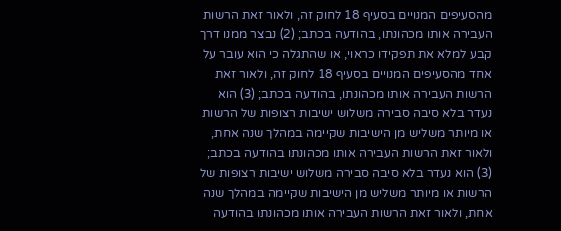מהסעיפים המנויים בסעיף 18 לחוק זה, ולאור זאת הרשות העבירה אותו מכהונתו, בהודעה בכתב; (2) נבצר ממנו דרך קבע למלא את תפקידו כראוי, או שהתגלה כי הוא עובר על אחד מהסעיפים המנויים בסעיף 18 לחוק זה, ולאור זאת הרשות העבירה אותו מכהונתו, בהודעה בכתב; (3) הוא נעדר בלא סיבה סבירה משלוש ישיבות רצופות של הרשות או מיותר משליש מן הישיבות שקיימה במהלך שנה אחת, ולאור זאת הרשות העבירה אותו מכהונתו בהודעה בכתב; (3) הוא נעדר בלא סיבה סבירה משלוש ישיבות רצופות של הרשות או מיותר משליש מן הישיבות שקיימה במהלך שנה אחת, ולאור זאת הרשות העבירה אותו מכהונתו בהודעה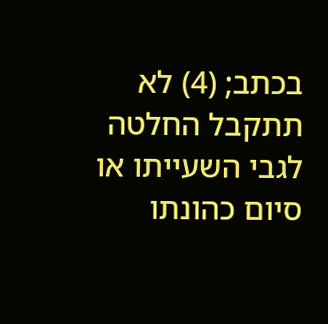בכתב; (4) לא תתקבל החלטה לגבי השעייתו או סיום כהונתו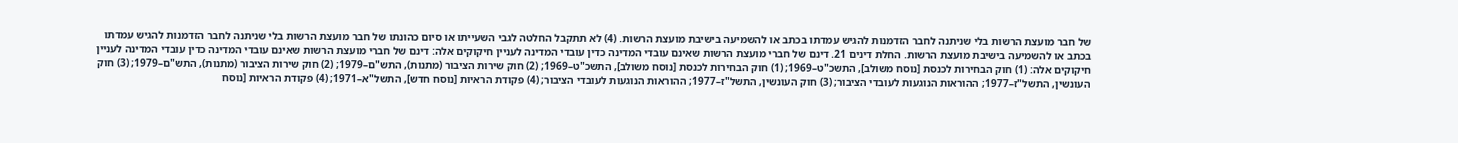של חבר מועצת הרשות בלי שניתנה לחבר הזדמנות להגיש עמדתו בכתב או להשמיעה בישיבת מועצת הרשות. (4) לא תתקבל החלטה לגבי השעייתו או סיום כהונתו של חבר מועצת הרשות בלי שניתנה לחבר הזדמנות להגיש עמדתו בכתב או להשמיעה בישיבת מועצת הרשות. החלת דינים 21. דינם של חברי מועצת הרשות שאינם עובדי המדינה כדין עובדי המדינה לעניין חיקוקים אלה: דינם של חברי מועצת הרשות שאינם עובדי המדינה כדין עובדי המדינה לעניין חיקוקים אלה: (1) חוק הבחירות לכנסת [נוסח משולב], התשכ"ט–1969; (1) חוק הבחירות לכנסת [נוסח משולב], התשכ"ט–1969; (2) חוק שירות הציבור (מתנות), התש"ם–1979; (2) חוק שירות הציבור (מתנות), התש"ם–1979; (3) חוק העונשין, התשל"ז–1977; ההוראות הנוגעות לעובדי הציבור; (3) חוק העונשין, התשל"ז–1977; ההוראות הנוגעות לעובדי הציבור; (4) פקודת הראיות [נוסח חדש], התשל"א–1971; (4) פקודת הראיות [נוסח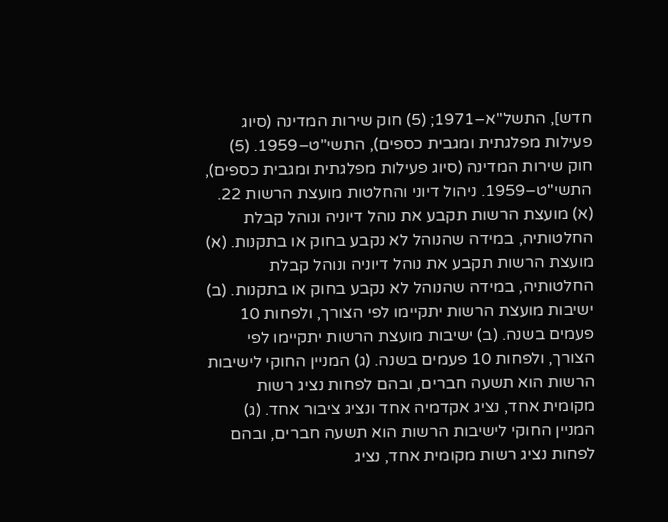חדש], התשל"א–1971; (5) חוק שירות המדינה (סיוג פעילות מפלגתית ומגבית כספים), התשי"ט–1959. (5) חוק שירות המדינה (סיוג פעילות מפלגתית ומגבית כספים), התשי"ט–1959. ניהול דיוני והחלטות מועצת הרשות 22. (א) מועצת הרשות תקבע את נוהל דיוניה ונוהל קבלת החלטותיה, במידה שהנוהל לא נקבע בחוק או בתקנות. (א) מועצת הרשות תקבע את נוהל דיוניה ונוהל קבלת החלטותיה, במידה שהנוהל לא נקבע בחוק או בתקנות. (ב) ישיבות מועצת הרשות יתקיימו לפי הצורך, ולפחות 10 פעמים בשנה. (ב) ישיבות מועצת הרשות יתקיימו לפי הצורך, ולפחות 10 פעמים בשנה. (ג) המניין החוקי לישיבות הרשות הוא תשעה חברים, ובהם לפחות נציג רשות מקומית אחד, נציג אקדמיה אחד ונציג ציבור אחד. (ג) המניין החוקי לישיבות הרשות הוא תשעה חברים, ובהם לפחות נציג רשות מקומית אחד, נציג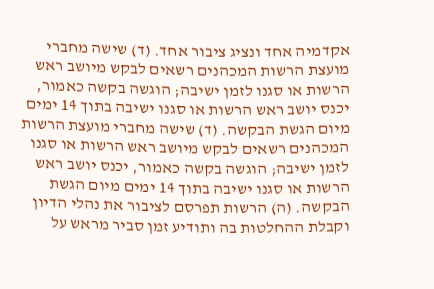אקדמיה אחד ונציג ציבור אחד. (ד) שישה מחברי מועצת הרשות המכהנים רשאים לבקש מיושב ראש הרשות או סגנו לזמן ישיבה; הוגשה בקשה כאמור, יכנס יושב ראש הרשות או סגנו ישיבה בתוך 14 ימים מיום הגשת הבקשה. (ד) שישה מחברי מועצת הרשות המכהנים רשאים לבקש מיושב ראש הרשות או סגנו לזמן ישיבה; הוגשה בקשה כאמור, יכנס יושב ראש הרשות או סגנו ישיבה בתוך 14 ימים מיום הגשת הבקשה. (ה) הרשות תפרסם לציבור את נהלי הדיון וקבלת ההחלטות בה ותודיע זמן סביר מראש על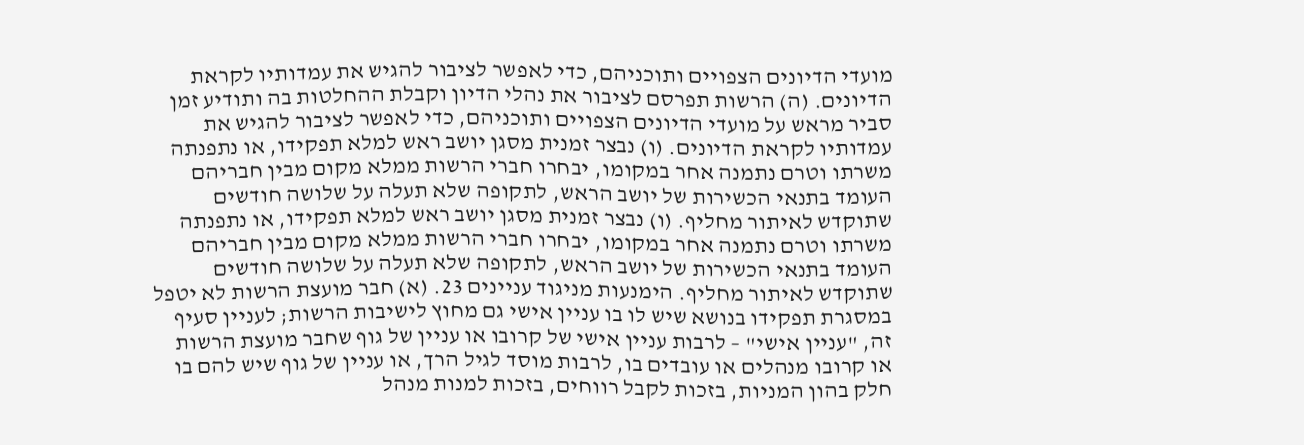מועדי הדיונים הצפויים ותוכניהם, כדי לאפשר לציבור להגיש את עמדותיו לקראת הדיונים. (ה) הרשות תפרסם לציבור את נהלי הדיון וקבלת ההחלטות בה ותודיע זמן סביר מראש על מועדי הדיונים הצפויים ותוכניהם, כדי לאפשר לציבור להגיש את עמדותיו לקראת הדיונים. (ו) נבצר זמנית מסגן יושב ראש למלא תפקידו, או נתפנתה משרתו וטרם נתמנה אחר במקומו, יבחרו חברי הרשות ממלא מקום מבין חבריהם העומד בתנאי הכשירות של יושב הראש, לתקופה שלא תעלה על שלושה חודשים שתוקדש לאיתור מחליף. (ו) נבצר זמנית מסגן יושב ראש למלא תפקידו, או נתפנתה משרתו וטרם נתמנה אחר במקומו, יבחרו חברי הרשות ממלא מקום מבין חבריהם העומד בתנאי הכשירות של יושב הראש, לתקופה שלא תעלה על שלושה חודשים שתוקדש לאיתור מחליף. הימנעות מניגוד עניינים 23. (א) חבר מועצת הרשות לא יטפל במסגרת תפקידו בנושא שיש לו בו עניין אישי גם מחוץ לישיבות הרשות; לעניין סעיף זה, "עניין אישי" – לרבות עניין אישי של קרובו או עניין של גוף שחבר מועצת הרשות או קרובו מנהלים או עובדים בו, לרבות מוסד לגיל הרך, או עניין של גוף שיש להם בו חלק בהון המניות, בזכות לקבל רווחים, בזכות למנות מנהל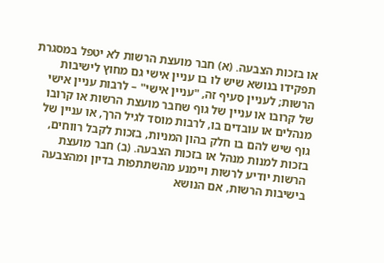או בזכות הצבעה. (א) חבר מועצת הרשות לא יטפל במסגרת תפקידו בנושא שיש לו בו עניין אישי גם מחוץ לישיבות הרשות; לעניין סעיף זה, "עניין אישי" – לרבות עניין אישי של קרובו או עניין של גוף שחבר מועצת הרשות או קרובו מנהלים או עובדים בו, לרבות מוסד לגיל הרך, או עניין של גוף שיש להם בו חלק בהון המניות, בזכות לקבל רווחים, בזכות למנות מנהל או בזכות הצבעה. (ב) חבר מועצת הרשות יודיע לרשות ויימנע מהשתתפות בדיון ומהצבעה בישיבות הרשות, אם הנושא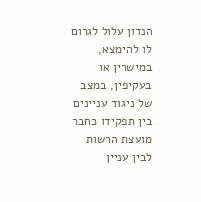הנדון עלול לגרום לו להימצא, במישרין או בעקיפין, במצב של ניגוד עניינים בין תפקידו כחבר מועצת הרשות לבין עניין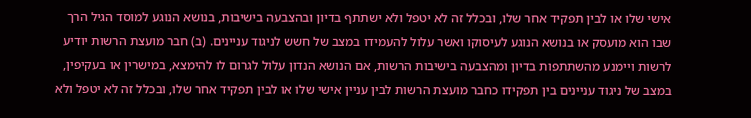אישי שלו או לבין תפקיד אחר שלו, ובכלל זה לא יטפל ולא ישתתף בדיון ובהצבעה בישיבות, בנושא הנוגע למוסד הגיל הרך שבו הוא מועסק או בנושא הנוגע לעיסוקו ואשר עלול להעמידו במצב של חשש לניגוד עניינים. (ב) חבר מועצת הרשות יודיע לרשות ויימנע מהשתתפות בדיון ומהצבעה בישיבות הרשות, אם הנושא הנדון עלול לגרום לו להימצא, במישרין או בעקיפין, במצב של ניגוד עניינים בין תפקידו כחבר מועצת הרשות לבין עניין אישי שלו או לבין תפקיד אחר שלו, ובכלל זה לא יטפל ולא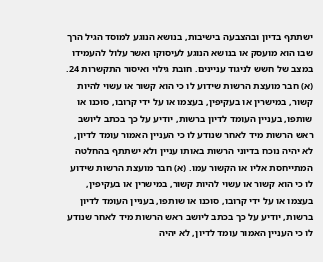ישתתף בדיון ובהצבעה בישיבות, בנושא הנוגע למוסד הגיל הרך שבו הוא מועסק או בנושא הנוגע לעיסוקו ואשר עלול להעמידו במצב של חשש לניגוד עניינים. חובת גילוי ואיסור התקשרות 24. (א) חבר מועצת הרשות שידוע לו כי הוא קשור או עשוי להיות קשור, במישרין או בעקיפין, בעצמו או על ידי קרובו, סוכנו או שותפו, בעניין העומד לדיון ברשות, יודיע על כך בכתב ליושב ראש הרשות מיד לאחר שנודע לו כי העניין האמור עומד לדיון, לא יהיה נוכח בדיוני הרשות באותו עניין ולא ישתתף בהחלטה המתייחסת אליו או הקשור עמו. (א) חבר מועצת הרשות שידוע לו כי הוא קשור או עשוי להיות קשור, במישרין או בעקיפין, בעצמו או על ידי קרובו, סוכנו או שותפו, בעניין העומד לדיון ברשות, יודיע על כך בכתב ליושב ראש הרשות מיד לאחר שנודע לו כי העניין האמור עומד לדיון, לא יהיה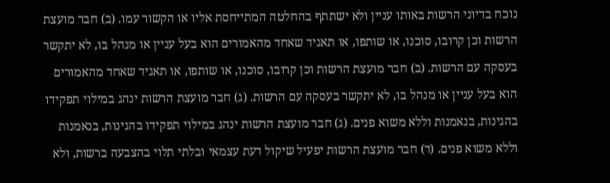נוכח בדיוני הרשות באותו עניין ולא ישתתף בהחלטה המתייחסת אליו או הקשור עמו. (ב) חבר מועצת הרשות וכן קרובו, סוכנו, או שותפו, או תאגיד שאחד מהאמורים הוא בעל עניין או מנהל בו, לא יתקשר בעסקה עם הרשות. (ב) חבר מועצת הרשות וכן קרובו, סוכנו, או שותפו, או תאגיד שאחד מהאמורים הוא בעל עניין או מנהל בו, לא יתקשר בעסקה עם הרשות. (ג) חבר מועצת הרשות ינהג במילוי תפקידו בהגינות, בנאמנות וללא משוא פנים. (ג) חבר מועצת הרשות ינהג במילוי תפקידו בהגינות, בנאמנות וללא משוא פנים. (ד) חבר מועצת הרשות יפעיל שיקול דעת עצמאי ובלתי תלוי בהצבעה ברשות, ולא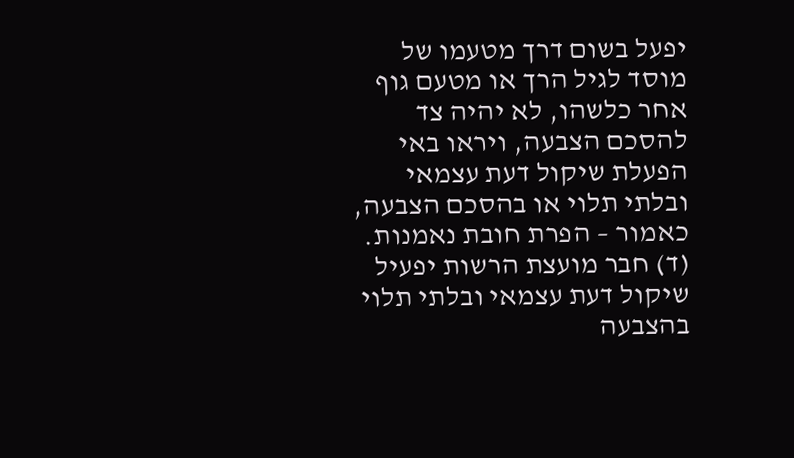יפעל בשום דרך מטעמו של מוסד לגיל הרך או מטעם גוף אחר כלשהו, לא יהיה צד להסכם הצבעה, ויראו באי הפעלת שיקול דעת עצמאי ובלתי תלוי או בהסכם הצבעה, כאמור – הפרת חובת נאמנות. (ד) חבר מועצת הרשות יפעיל שיקול דעת עצמאי ובלתי תלוי בהצבעה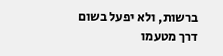ברשות, ולא יפעל בשום דרך מטעמו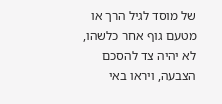של מוסד לגיל הרך או מטעם גוף אחר כלשהו, לא יהיה צד להסכם הצבעה, ויראו באי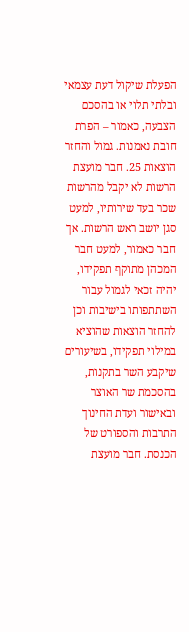הפעלת שיקול דעת עצמאי ובלתי תלוי או בהסכם הצבעה, כאמור – הפרת חובת נאמנות. גמול והחזר הוצאות 25. חבר מועצת הרשות לא יקבל מהרשות שכר בעד שירותיו, למעט סגן יושב ראש הרשות. אך חבר כאמור, למעט חבר המכהן מתוקף תפקידו, יהיה זכאי לגמול עבור השתתפותו בישיבות וכן להחזר הוצאות שהוציא במילוי תפקידו, בשיעורים שיקבע השר בתקנות, בהסכמת שר האוצר ובאישור ועדת החינוך התרבות והספורט של הכנסת. חבר מועצת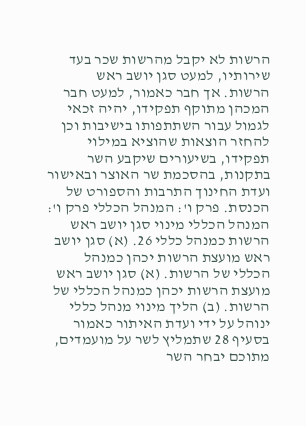הרשות לא יקבל מהרשות שכר בעד שירותיו, למעט סגן יושב ראש הרשות. אך חבר כאמור, למעט חבר המכהן מתוקף תפקידו, יהיה זכאי לגמול עבור השתתפותו בישיבות וכן להחזר הוצאות שהוציא במילוי תפקידו, בשיעורים שיקבע השר בתקנות, בהסכמת שר האוצר ובאישור ועדת החינוך התרבות והספורט של הכנסת. פרק ו': המנהל הכללי פרק ו': המנהל הכללי מינוי סגן יושב ראש הרשות כמנהל כללי 26. (א) סגן יושב ראש מועצת הרשות יכהן כמנהל הכללי של הרשות. (א) סגן יושב ראש מועצת הרשות יכהן כמנהל הכללי של הרשות. (ב) הליך מינוי מנהל כללי ינוהל על ידי ועדת האיתור כאמור בסעיף 28 שתמליץ לשר על מועמדים, מתוכם יבחר השר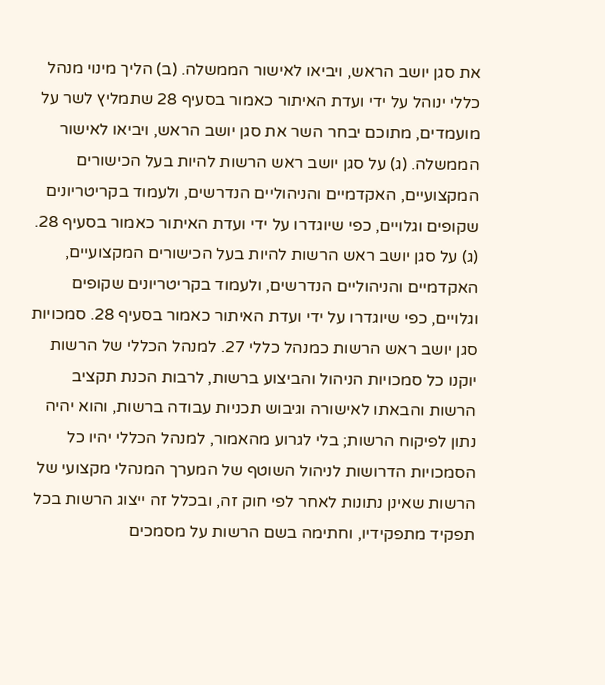את סגן יושב הראש, ויביאו לאישור הממשלה. (ב) הליך מינוי מנהל כללי ינוהל על ידי ועדת האיתור כאמור בסעיף 28 שתמליץ לשר על מועמדים, מתוכם יבחר השר את סגן יושב הראש, ויביאו לאישור הממשלה. (ג) על סגן יושב ראש הרשות להיות בעל הכישורים המקצועיים, האקדמיים והניהוליים הנדרשים, ולעמוד בקריטריונים שקופים וגלויים, כפי שיוגדרו על ידי ועדת האיתור כאמור בסעיף 28. (ג) על סגן יושב ראש הרשות להיות בעל הכישורים המקצועיים, האקדמיים והניהוליים הנדרשים, ולעמוד בקריטריונים שקופים וגלויים, כפי שיוגדרו על ידי ועדת האיתור כאמור בסעיף 28. סמכויות סגן יושב ראש הרשות כמנהל כללי 27. למנהל הכללי של הרשות יוקנו כל סמכויות הניהול והביצוע ברשות, לרבות הכנת תקציב הרשות והבאתו לאישורה וגיבוש תכניות עבודה ברשות, והוא יהיה נתון לפיקוח הרשות; בלי לגרוע מהאמור, למנהל הכללי יהיו כל הסמכויות הדרושות לניהול השוטף של המערך המנהלי מקצועי של הרשות שאינן נתונות לאחר לפי חוק זה, ובכלל זה ייצוג הרשות בכל תפקיד מתפקידיו, וחתימה בשם הרשות על מסמכים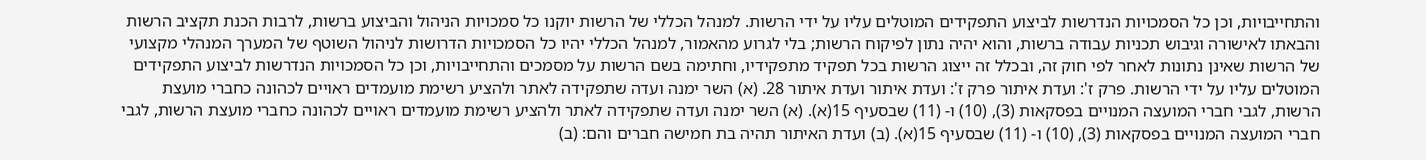והתחייבויות, וכן כל הסמכויות הנדרשות לביצוע התפקידים המוטלים עליו על ידי הרשות. למנהל הכללי של הרשות יוקנו כל סמכויות הניהול והביצוע ברשות, לרבות הכנת תקציב הרשות והבאתו לאישורה וגיבוש תכניות עבודה ברשות, והוא יהיה נתון לפיקוח הרשות; בלי לגרוע מהאמור, למנהל הכללי יהיו כל הסמכויות הדרושות לניהול השוטף של המערך המנהלי מקצועי של הרשות שאינן נתונות לאחר לפי חוק זה, ובכלל זה ייצוג הרשות בכל תפקיד מתפקידיו, וחתימה בשם הרשות על מסמכים והתחייבויות, וכן כל הסמכויות הנדרשות לביצוע התפקידים המוטלים עליו על ידי הרשות. פרק ז': ועדת איתור פרק ז': ועדת איתור ועדת איתור 28. (א) השר ימנה ועדה שתפקידה לאתר ולהציע רשימת מועמדים ראויים לכהונה כחברי מועצת הרשות, לגבי חברי המועצה המנויים בפסקאות (3), (10) ו- (11) שבסעיף 15(א). (א) השר ימנה ועדה שתפקידה לאתר ולהציע רשימת מועמדים ראויים לכהונה כחברי מועצת הרשות, לגבי חברי המועצה המנויים בפסקאות (3), (10) ו- (11) שבסעיף 15(א). (ב) ועדת האיתור תהיה בת חמישה חברים והם: (ב)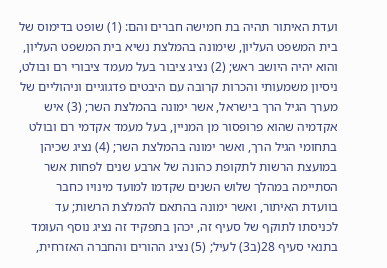ועדת האיתור תהיה בת חמישה חברים והם: (1) שופט בדימוס של בית המשפט העליון, שימונה בהמלצת נשיא בית המשפט העליון, והוא יהיה היושב ראש; (2) נציג ציבור בעל מעמד ציבורי רם ובולט, ניסיון משמעותי והכרות קרובה עם היבטים פדגוגיים וניהוליים של מערך הגיל הרך בישראל, אשר ימונה בהמלצת השר; (3) איש אקדמיה שהוא פרופסור מן המניין, בעל מעמד אקדמי רם ובולט בתחומי הגיל הרך, ואשר ימונה בהמלצת השר; (4) נציג שכיהן במועצת הרשות לתקופת כהונה של ארבע שנים לפחות אשר הסתיימה במהלך שלוש השנים שקדמו למועד מינויו כחבר בוועדת האיתור, ואשר ימונה בהתאם להמלצת הרשות; עד לכניסתו לתוקף של סעיף זה, יכהן בתפקיד זה נציג נוסף העומד בתנאי סעיף 28(ב3) לעיל; (5) נציג ההורים והחברה האזרחית,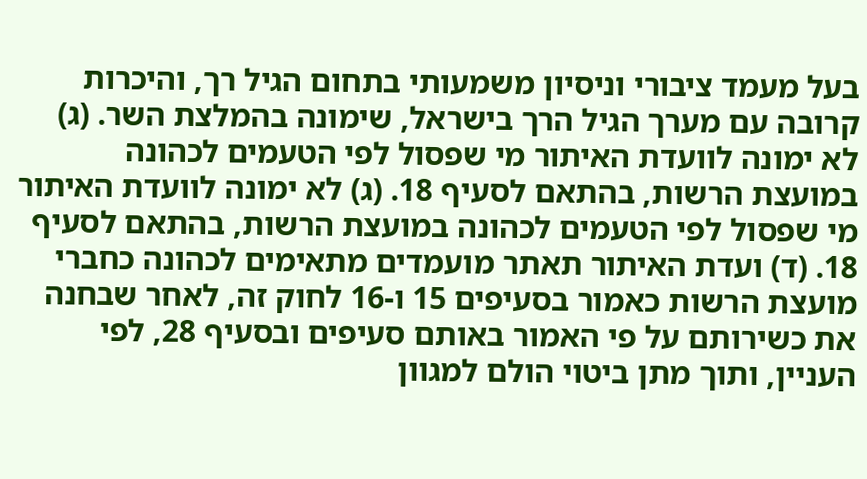בעל מעמד ציבורי וניסיון משמעותי בתחום הגיל רך, והיכרות קרובה עם מערך הגיל הרך בישראל, שימונה בהמלצת השר. (ג) לא ימונה לוועדת האיתור מי שפסול לפי הטעמים לכהונה במועצת הרשות, בהתאם לסעיף 18. (ג) לא ימונה לוועדת האיתור מי שפסול לפי הטעמים לכהונה במועצת הרשות, בהתאם לסעיף 18. (ד) ועדת האיתור תאתר מועמדים מתאימים לכהונה כחברי מועצת הרשות כאמור בסעיפים 15 ו-16 לחוק זה, לאחר שבחנה את כשירותם על פי האמור באותם סעיפים ובסעיף 28, לפי העניין, ותוך מתן ביטוי הולם למגוון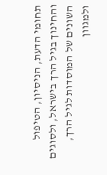תחומי הדעת, הניסיון, הטיפול והחינוך בגיל הרך בישראל, ולסוגים השונים של המוסדות לגיל הרך, ולמגוון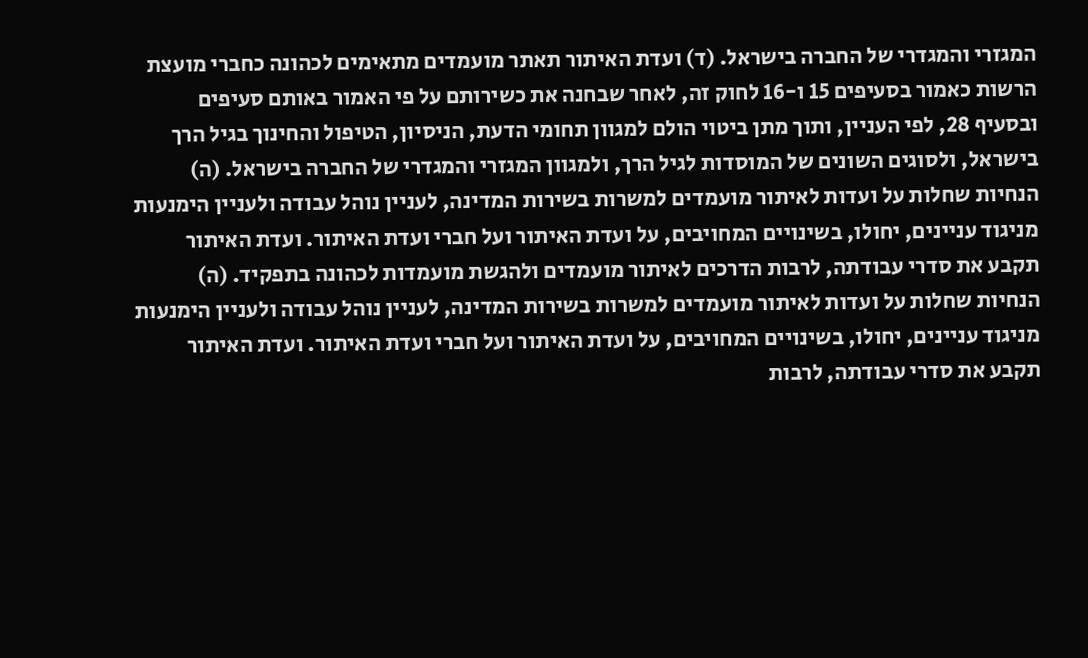המגזרי והמגדרי של החברה בישראל. (ד) ועדת האיתור תאתר מועמדים מתאימים לכהונה כחברי מועצת הרשות כאמור בסעיפים 15 ו-16 לחוק זה, לאחר שבחנה את כשירותם על פי האמור באותם סעיפים ובסעיף 28, לפי העניין, ותוך מתן ביטוי הולם למגוון תחומי הדעת, הניסיון, הטיפול והחינוך בגיל הרך בישראל, ולסוגים השונים של המוסדות לגיל הרך, ולמגוון המגזרי והמגדרי של החברה בישראל. (ה) הנחיות שחלות על ועדות לאיתור מועמדים למשרות בשירות המדינה, לעניין נוהל עבודה ולעניין הימנעות מניגוד עניינים, יחולו, בשינויים המחויבים, על ועדת האיתור ועל חברי ועדת האיתור. ועדת האיתור תקבע את סדרי עבודתה, לרבות הדרכים לאיתור מועמדים ולהגשת מועמדות לכהונה בתפקיד. (ה) הנחיות שחלות על ועדות לאיתור מועמדים למשרות בשירות המדינה, לעניין נוהל עבודה ולעניין הימנעות מניגוד עניינים, יחולו, בשינויים המחויבים, על ועדת האיתור ועל חברי ועדת האיתור. ועדת האיתור תקבע את סדרי עבודתה, לרבות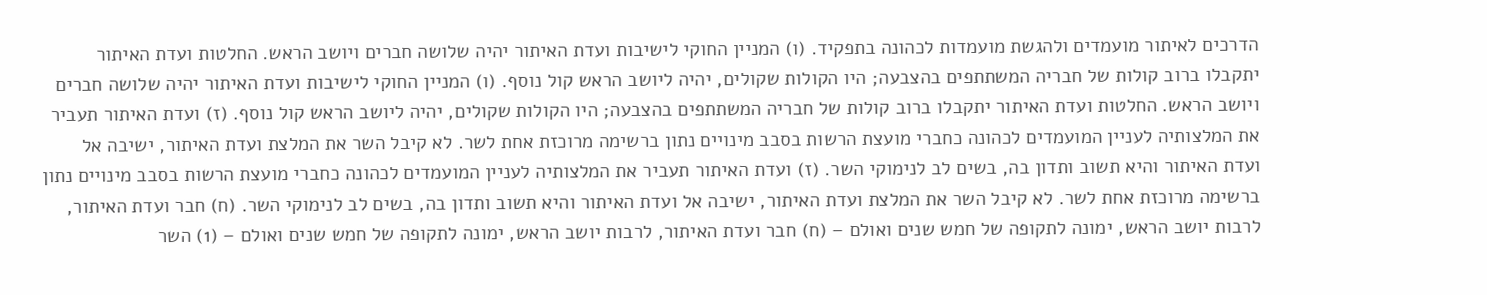הדרכים לאיתור מועמדים ולהגשת מועמדות לכהונה בתפקיד. (ו) המניין החוקי לישיבות ועדת האיתור יהיה שלושה חברים ויושב הראש. החלטות ועדת האיתור יתקבלו ברוב קולות של חבריה המשתתפים בהצבעה; היו הקולות שקולים, יהיה ליושב הראש קול נוסף. (ו) המניין החוקי לישיבות ועדת האיתור יהיה שלושה חברים ויושב הראש. החלטות ועדת האיתור יתקבלו ברוב קולות של חבריה המשתתפים בהצבעה; היו הקולות שקולים, יהיה ליושב הראש קול נוסף. (ז) ועדת האיתור תעביר את המלצותיה לעניין המועמדים לכהונה כחברי מועצת הרשות בסבב מינויים נתון ברשימה מרוכזת אחת לשר. לא קיבל השר את המלצת ועדת האיתור, ישיבה אל ועדת האיתור והיא תשוב ותדון בה, בשים לב לנימוקי השר. (ז) ועדת האיתור תעביר את המלצותיה לעניין המועמדים לכהונה כחברי מועצת הרשות בסבב מינויים נתון ברשימה מרוכזת אחת לשר. לא קיבל השר את המלצת ועדת האיתור, ישיבה אל ועדת האיתור והיא תשוב ותדון בה, בשים לב לנימוקי השר. (ח) חבר ועדת האיתור, לרבות יושב הראש, ימונה לתקופה של חמש שנים ואולם – (ח) חבר ועדת האיתור, לרבות יושב הראש, ימונה לתקופה של חמש שנים ואולם – (1) השר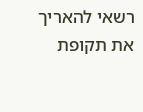רשאי להאריך את תקופת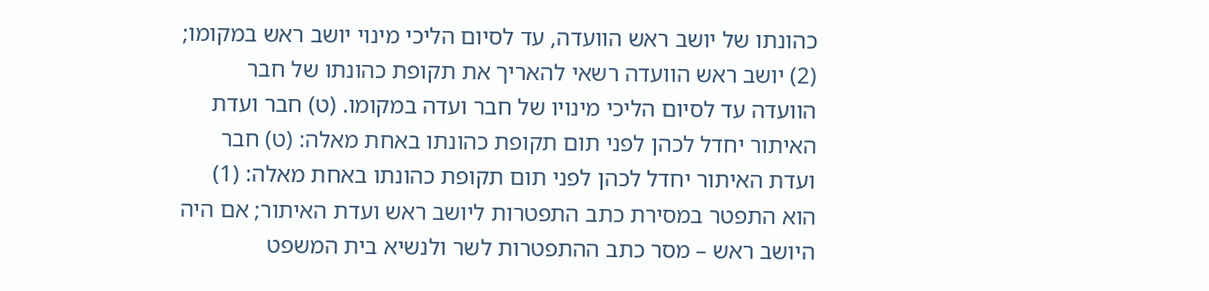כהונתו של יושב ראש הוועדה, עד לסיום הליכי מינוי יושב ראש במקומו; (2) יושב ראש הוועדה רשאי להאריך את תקופת כהונתו של חבר הוועדה עד לסיום הליכי מינויו של חבר ועדה במקומו. (ט) חבר ועדת האיתור יחדל לכהן לפני תום תקופת כהונתו באחת מאלה: (ט) חבר ועדת האיתור יחדל לכהן לפני תום תקופת כהונתו באחת מאלה: (1) הוא התפטר במסירת כתב התפטרות ליושב ראש ועדת האיתור; אם היה היושב ראש – מסר כתב ההתפטרות לשר ולנשיא בית המשפט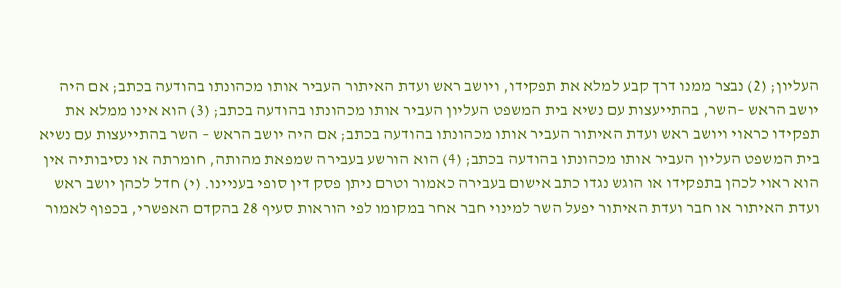העליון; (2) נבצר ממנו דרך קבע למלא את תפקידו, ויושב ראש ועדת האיתור העביר אותו מכהונתו בהודעה בכתב; אם היה יושב הראש –השר, בהתייעצות עם נשיא בית המשפט העליון העביר אותו מכהונתו בהודעה בכתב; (3) הוא אינו ממלא את תפקידו כראוי ויושב ראש ועדת האיתור העביר אותו מכהונתו בהודעה בכתב; אם היה יושב הראש – השר בהתייעצות עם נשיא בית המשפט העליון העביר אותו מכהונתו בהודעה בכתב; (4) הוא הורשע בעבירה שמפאת מהותה, חומרתה או נסיבותיה אין הוא ראוי לכהן בתפקידו או הוגש נגדו כתב אישום בעבירה כאמור וטרם ניתן פסק דין סופי בעניינו. (י) חדל לכהן יושב ראש ועדת האיתור או חבר ועדת האיתור יפעל השר למינוי חבר אחר במקומו לפי הוראות סעיף 28 בהקדם האפשרי, בכפוף לאמור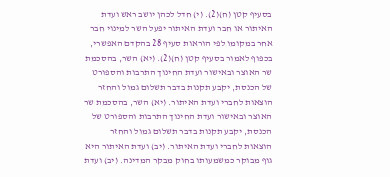בסעיף קטן (ח)(2). (י) חדל לכהן יושב ראש ועדת האיתור או חבר ועדת האיתור יפעל השר למינוי חבר אחר במקומו לפי הוראות סעיף 28 בהקדם האפשרי, בכפוף לאמור בסעיף קטן (ח)(2). (יא) השר, בהסכמת שר האוצר ובאישור ועדת החינוך התרבות והספורט של הכנסת, יקבע תקנות בדבר תשלום גמול והחזר הוצאות לחברי ועדת האיתור. (יא) השר, בהסכמת שר האוצר ובאישור ועדת החינוך התרבות והספורט של הכנסת, יקבע תקנות בדבר תשלום גמול והחזר הוצאות לחברי ועדת האיתור. (יב) ועדת האיתור היא גוף מבוקר כמשמעותו בחוק מבקר המדינה. (יב) ועדת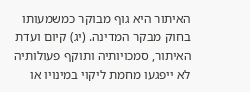האיתור היא גוף מבוקר כמשמעותו בחוק מבקר המדינה. (יג) קיום ועדת האיתור, סמכויותיה ותוקף פעולותיה לא ייפגעו מחמת ליקוי במינויו או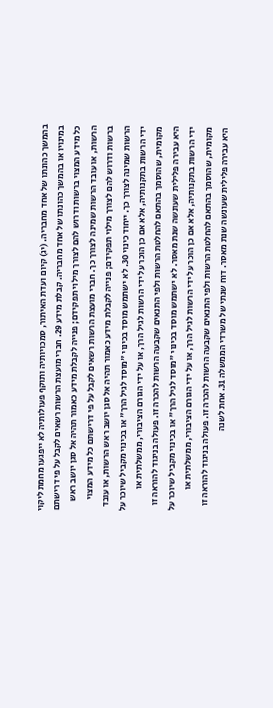בהמשך כהונתו של אחד מחבריה. (יג) קיום ועדת האיתור, סמכויותיה ותוקף פעולותיה לא ייפגעו מחמת ליקוי במינויו או בהמשך כהונתו של אחד מחבריה. קבלת מידע 29. חברי מועצת הרשות רשאים לקבל על פי דרישתם כל מידע המצוי ברשות ודרוש להם לצורך מילוי תפקידם; פנייה לקבלת מידע כאמור תהיה אל סגן יושב ראש הרשות, או עובד הרשות שמינה לצורך כך. חברי מועצת הרשות רשאים לקבל על פי דרישתם כל מידע המצוי ברשות ודרוש להם לצורך מילוי תפקידם; פנייה לקבלת מידע כאמור תהיה אל סגן יושב ראש הרשות, או עובד הרשות שמינה לצורך כך. ייחוד כינוי 30. לא ישתמש מוסד בכינוי "מוסד לגיל הרך" או בכינוי מקביל שיוכר על ידי הרשות בתקנותיה, אלא אם כן הוכר על ידי הרשות לגיל הרך, או על ידי הגורם הציבורי, ממשלתית או מקומית, שהוסמך בהתאם להחלטת הרשות ולפי התנאים שקבעה הרשות להכרה זו. פעולה בניגוד להוראה זו היא עבירה פלילית שעונשה שנת מאסר. לא ישתמש מוסד בכינוי "מוסד לגיל הרך" או בכינוי מקביל שיוכר על ידי הרשות בתקנותיה, אלא אם כן הוכר על ידי הרשות לגיל הרך, או על ידי הגורם הציבורי, ממשלתית או מקומית, שהוסמך בהתאם להחלטת הרשות ולפי התנאים שקבעה הרשות להכרה זו. פעולה בניגוד להוראה זו היא עבירה פלילית שעונשה שנת מאסר. דוח שנתי של משרדי הממשלה 31. אחת לשנה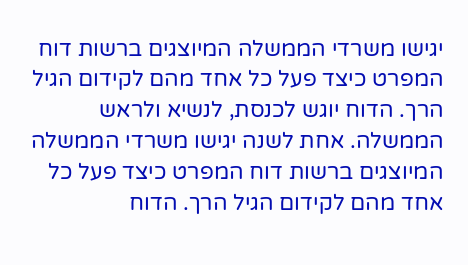יגישו משרדי הממשלה המיוצגים ברשות דוח המפרט כיצד פעל כל אחד מהם לקידום הגיל הרך. הדוח יוגש לכנסת, לנשיא ולראש הממשלה. אחת לשנה יגישו משרדי הממשלה המיוצגים ברשות דוח המפרט כיצד פעל כל אחד מהם לקידום הגיל הרך. הדוח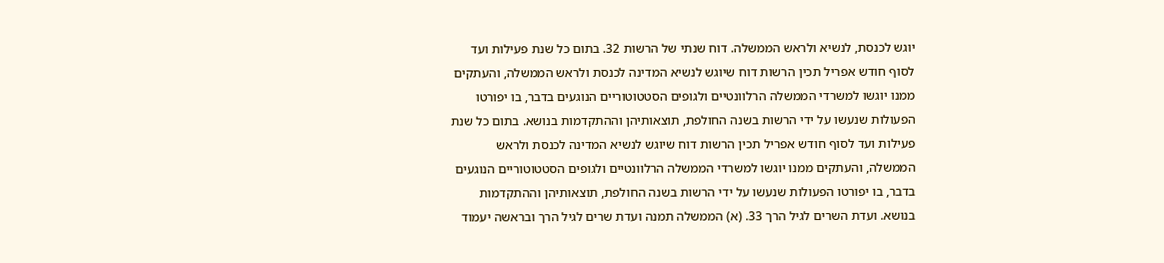יוגש לכנסת, לנשיא ולראש הממשלה. דוח שנתי של הרשות 32. בתום כל שנת פעילות ועד לסוף חודש אפריל תכין הרשות דוח שיוגש לנשיא המדינה לכנסת ולראש הממשלה, והעתקים ממנו יוגשו למשרדי הממשלה הרלוונטיים ולגופים הסטטוטוריים הנוגעים בדבר, בו יפורטו הפעולות שנעשו על ידי הרשות בשנה החולפת, תוצאותיהן וההתקדמות בנושא. בתום כל שנת פעילות ועד לסוף חודש אפריל תכין הרשות דוח שיוגש לנשיא המדינה לכנסת ולראש הממשלה, והעתקים ממנו יוגשו למשרדי הממשלה הרלוונטיים ולגופים הסטטוטוריים הנוגעים בדבר, בו יפורטו הפעולות שנעשו על ידי הרשות בשנה החולפת, תוצאותיהן וההתקדמות בנושא. ועדת השרים לגיל הרך 33. (א) הממשלה תמנה ועדת שרים לגיל הרך ובראשה יעמוד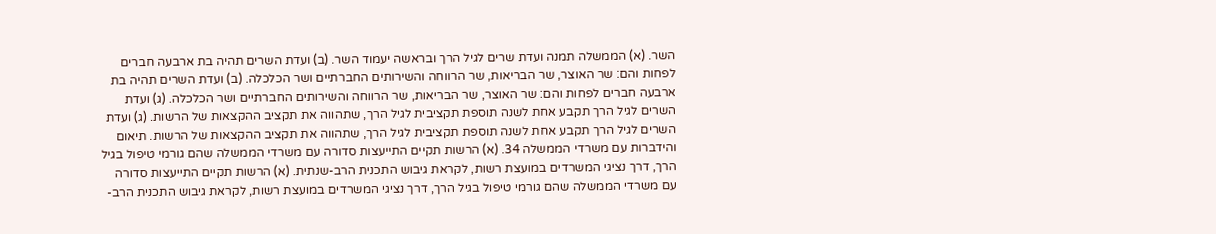השר. (א) הממשלה תמנה ועדת שרים לגיל הרך ובראשה יעמוד השר. (ב) ועדת השרים תהיה בת ארבעה חברים לפחות והם: שר האוצר, שר הבריאות, שר הרווחה והשירותים החברתיים ושר הכלכלה. (ב) ועדת השרים תהיה בת ארבעה חברים לפחות והם: שר האוצר, שר הבריאות, שר הרווחה והשירותים החברתיים ושר הכלכלה. (ג) ועדת השרים לגיל הרך תקבע אחת לשנה תוספת תקציבית לגיל הרך, שתהווה את תקציב ההקצאות של הרשות. (ג) ועדת השרים לגיל הרך תקבע אחת לשנה תוספת תקציבית לגיל הרך, שתהווה את תקציב ההקצאות של הרשות. תיאום והידברות עם משרדי הממשלה 34. (א) הרשות תקיים התייעצות סדורה עם משרדי הממשלה שהם גורמי טיפול בגיל הרך, דרך נציגי המשרדים במועצת רשות, לקראת גיבוש התכנית הרב-שנתית. (א) הרשות תקיים התייעצות סדורה עם משרדי הממשלה שהם גורמי טיפול בגיל הרך, דרך נציגי המשרדים במועצת רשות, לקראת גיבוש התכנית הרב-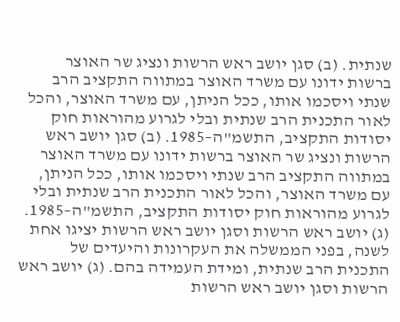שנתית. (ב) סגן יושב ראש הרשות ונציג שר האוצר ברשות ידונו עם משרד האוצר במתווה התקציב הרב שנתי ויסכמו אותו, ככל הניתן, עם משרד האוצר, והכל לאור התכנית הרב שנתית ובלי לגרוע מהוראות חוק יסודות התקציב, התשמ"ה–1985. (ב) סגן יושב ראש הרשות ונציג שר האוצר ברשות ידונו עם משרד האוצר במתווה התקציב הרב שנתי ויסכמו אותו, ככל הניתן, עם משרד האוצר, והכל לאור התכנית הרב שנתית ובלי לגרוע מהוראות חוק יסודות התקציב, התשמ"ה–1985. (ג) יושב ראש הרשות וסגן יושב ראש הרשות יציגו אחת לשנה, בפני הממשלה את העקרונות והיעדים של התכנית הרב שנתית, ומידת העמידה בהם. (ג) יושב ראש הרשות וסגן יושב ראש הרשות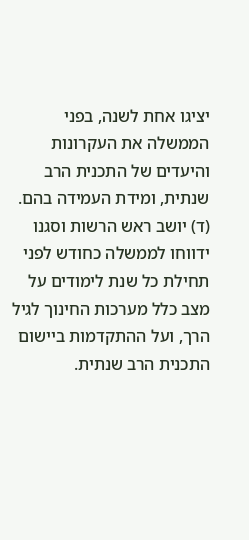יציגו אחת לשנה, בפני הממשלה את העקרונות והיעדים של התכנית הרב שנתית, ומידת העמידה בהם. (ד) יושב ראש הרשות וסגנו ידווחו לממשלה כחודש לפני תחילת כל שנת לימודים על מצב כלל מערכות החינוך לגיל הרך, ועל ההתקדמות ביישום התכנית הרב שנתית.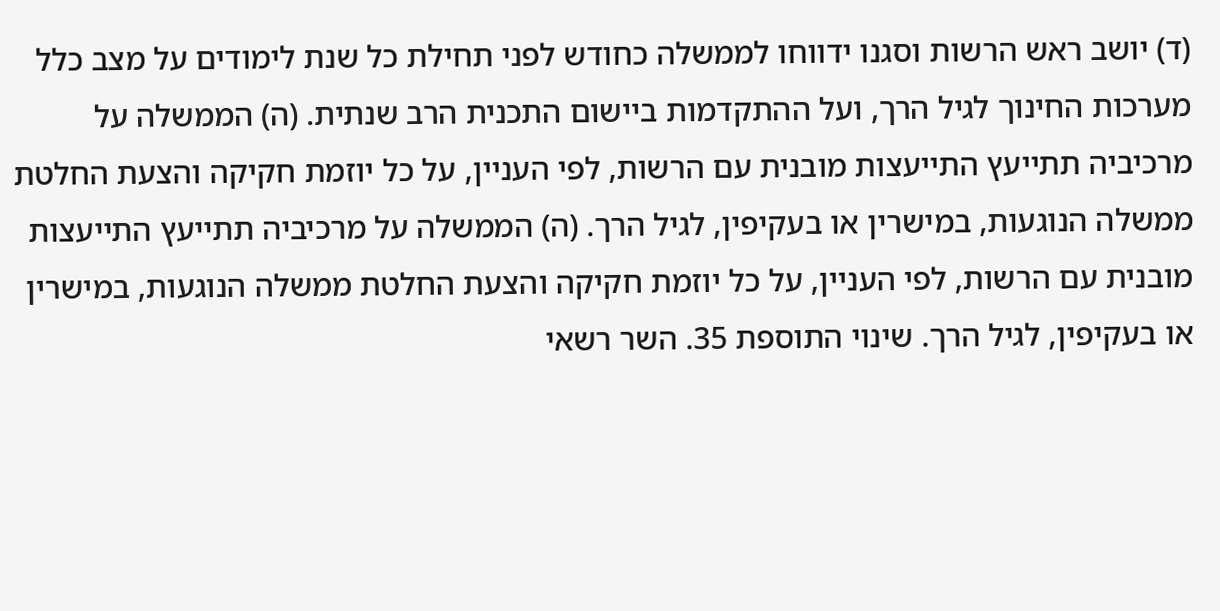(ד) יושב ראש הרשות וסגנו ידווחו לממשלה כחודש לפני תחילת כל שנת לימודים על מצב כלל מערכות החינוך לגיל הרך, ועל ההתקדמות ביישום התכנית הרב שנתית. (ה) הממשלה על מרכיביה תתייעץ התייעצות מובנית עם הרשות, לפי העניין, על כל יוזמת חקיקה והצעת החלטת ממשלה הנוגעות, במישרין או בעקיפין, לגיל הרך. (ה) הממשלה על מרכיביה תתייעץ התייעצות מובנית עם הרשות, לפי העניין, על כל יוזמת חקיקה והצעת החלטת ממשלה הנוגעות, במישרין או בעקיפין, לגיל הרך. שינוי התוספת 35. השר רשאי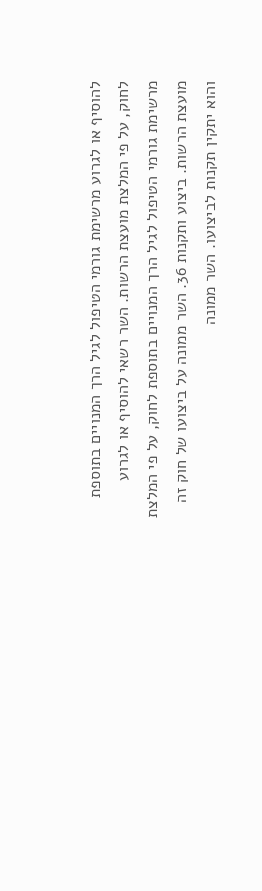להוסיף או לגרוע מרשימת גורמי הטיפול לגיל הרך המנויים בתוספת לחוק, על פי המלצת מועצת הרשות. השר רשאי להוסיף או לגרוע מרשימת גורמי הטיפול לגיל הרך המנויים בתוספת לחוק, על פי המלצת מועצת הרשות. ביצוע ותקנות 36. השר ממונה על ביצועו של חוק זה והוא יתקין תקנות לביצועו. השר ממונה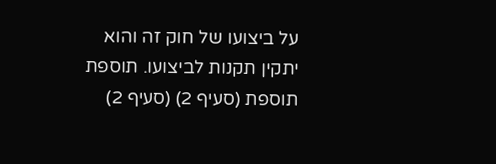על ביצועו של חוק זה והוא יתקין תקנות לביצועו. תוספת תוספת (סעיף 2) (סעיף 2)